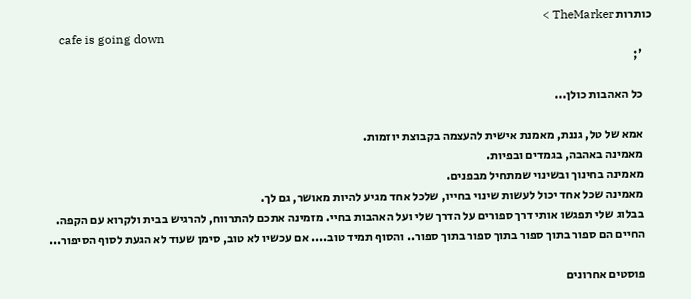כותרות TheMarker >
    cafe is going down
    ';

    כל האהבות כולן...

    אמא של טל, גננת, מאמנת אישית להעצמה בקבוצת יוזמות.
    מאמינה באהבה, בגמדים ובפיות.
    מאמינה בחינוך ובשינוי שמתחיל מבפנים.
    מאמינה שכל אחד יכול לעשות שינוי בחייו, שלכל אחד מגיע להיות מאושר, גם לך.
    בבלוג שלי תפגשו אותי דרך ספורים על הדרך שלי ועל האהבות בחיי. מזמינה אתכם להתרווח, להרגיש בבית ולקרוא עם הקפה.
    החיים הם ספור בתוך ספור בתוך ספור בתוך ספור.. והסוף תמיד טוב.... אם עכשיו לא טוב, סימן שעוד לא הגעת לסוף הסיפור...

    פוסטים אחרונים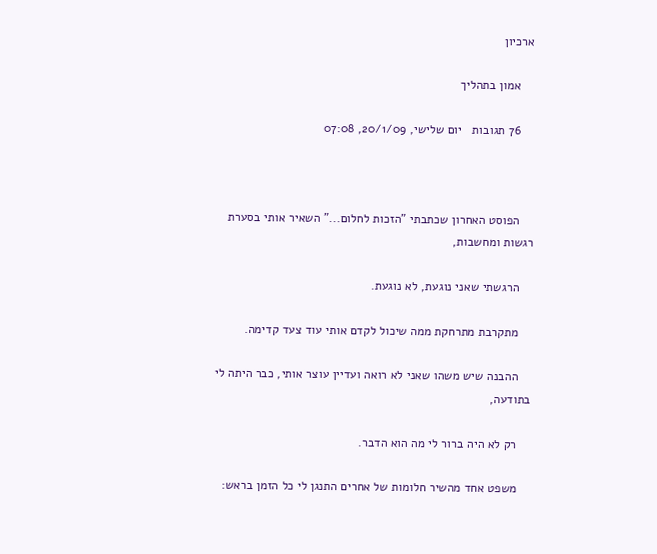ארכיון

    אמון בתהליך

    76 תגובות   יום שלישי, 20/1/09, 07:08



    הפוסט האחרון שכתבתי "הזכות לחלום..." השאיר אותי בסערת רגשות ומחשבות,

    הרגשתי שאני נוגעת, לא נוגעת.

    מתקרבת מתרחקת ממה שיכול לקדם אותי עוד צעד קדימה.

    ההבנה שיש משהו שאני לא רואה ועדיין עוצר אותי, כבר היתה לי בתודעה,

    רק לא היה ברור לי מה הוא הדבר.

    משפט אחד מהשיר חלומות של אחרים התנגן לי כל הזמן בראש: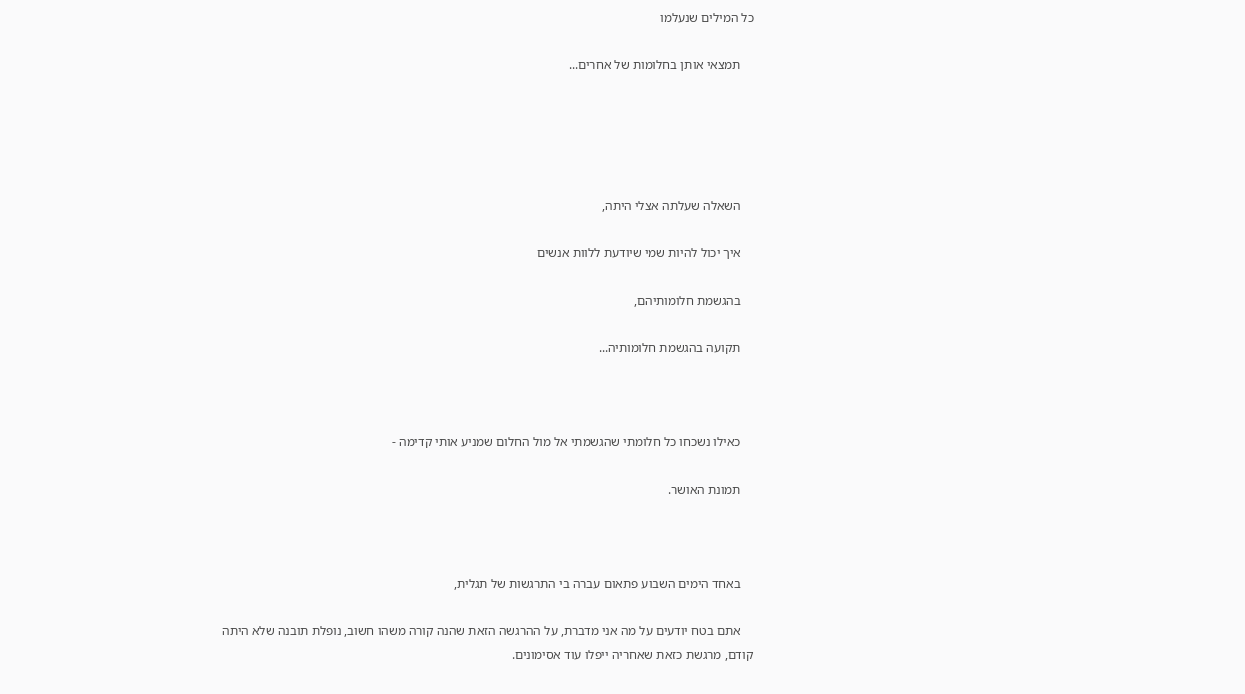כל המילים שנעלמו

    תמצאי אותן בחלומות של אחרים...





    השאלה שעלתה אצלי היתה,

    איך יכול להיות שמי שיודעת ללוות אנשים

    בהגשמת חלומותיהם,

    תקועה בהגשמת חלומותיה...



    כאילו נשכחו כל חלומתי שהגשמתי אל מול החלום שמניע אותי קדימה -

    תמונת האושר.



    באחד הימים השבוע פתאום עברה בי התרגשות של תגלית,

    אתם בטח יודעים על מה אני מדברת, על ההרגשה הזאת שהנה קורה משהו חשוב, נופלת תובנה שלא היתה קודם, מרגשת כזאת שאחריה ייפלו עוד אסימונים.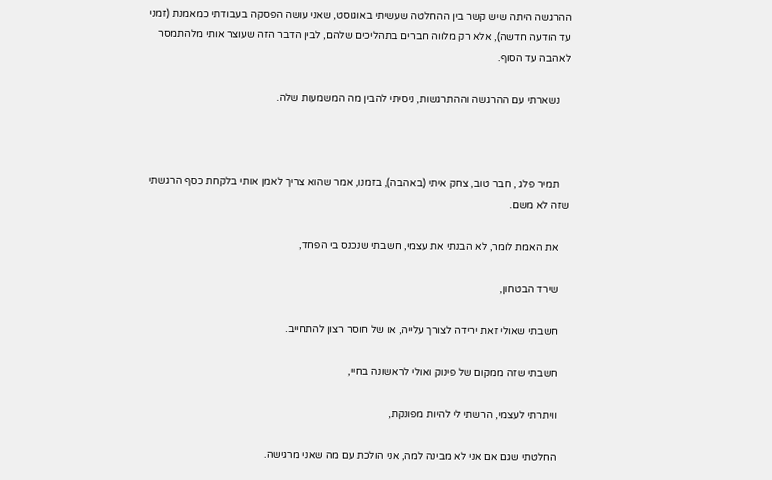ההרגשה היתה שיש קשר בין ההחלטה שעשיתי באוגוסט, שאני עושה הפסקה בעבודתי כמאמנת (זמני עד הודעה חדשה), אלא רק מלווה חברים בתהליכים שלהם, לבין הדבר הזה שעוצר אותי מלהתמסר לאהבה עד הסוף.

    נשארתי עם ההרגשה וההתרגשות, ניסיתי להבין מה המשמעות שלה.



    תמיר פלג , חבר טוב, צחק איתי (באהבה), בזמנו, אמר שהוא צריך לאמן אותי בלקחת כסף הרגשתי שזה לא משם.

    את האמת לומר, לא הבנתי את עצמי, חשבתי שנכנס בי הפחד,

    שירד הבטחון,

    חשבתי שאולי זאת ירידה לצורך עלייה, או של חוסר רצון להתחייב.

    חשבתי שזה ממקום של פינוק ואולי לראשונה בחיי,

    וויתרתי לעצמי, הרשתי לי להיות מפונקת,

    החלטתי שגם אם אני לא מבינה למה, אני הולכת עם מה שאני מרגישה.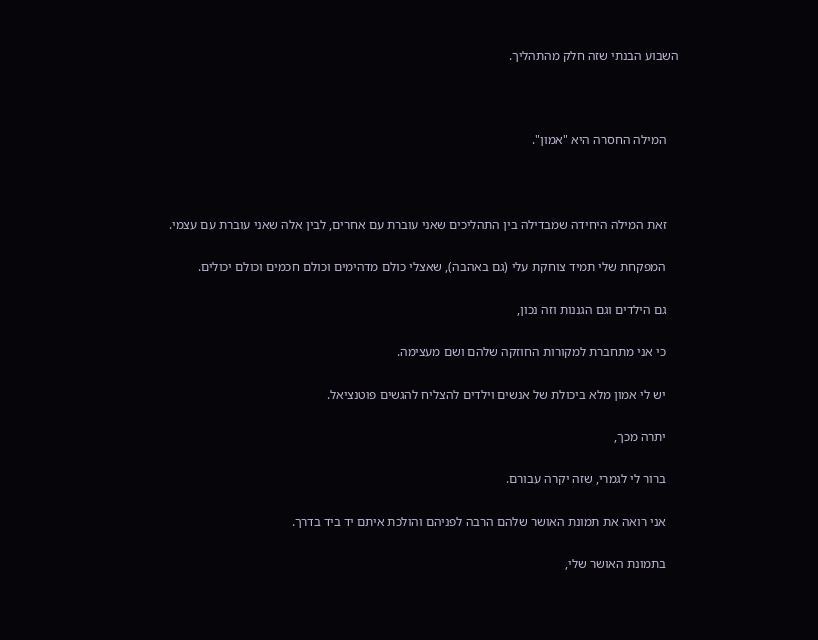השבוע הבנתי שזה חלק מהתהליך.



    המילה החסרה היא "אמון".



    זאת המילה היחידה שמבדילה בין התהליכים שאני עוברת עם אחרים, לבין אלה שאני עוברת עם עצמי.

    המפקחת שלי תמיד צוחקת עלי (גם באהבה), שאצלי כולם מדהימים וכולם חכמים וכולם יכולים.

    גם הילדים וגם הגננות וזה נכון,

    כי אני מתחברת למקורות החוזקה שלהם ושם מעצימה.

    יש לי אמון מלא ביכולת של אנשים וילדים להצליח להגשים פוטנציאל.

    יתרה מכך,

    ברור לי לגמרי, שזה יקרה עבורם.

    אני רואה את תמונת האושר שלהם הרבה לפניהם והולכת איתם יד ביד בדרך.

    בתמונת האושר שלי,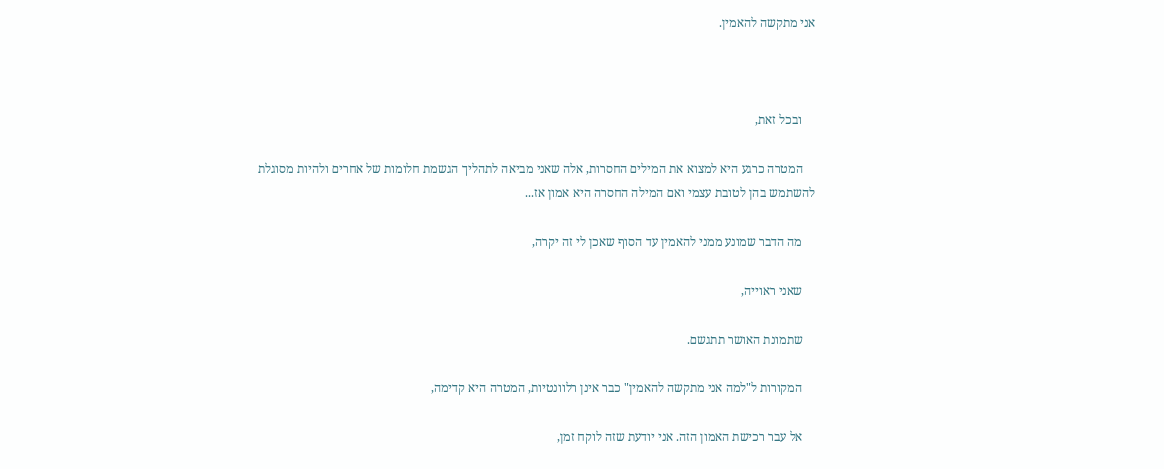אני מתקשה להאמין.



    ובכל זאת,

    המטרה כרגע היא למצוא את המילים החסרות, אלה שאני מביאה לתהליך הגשמת חלומות של אחרים ולהיות מסוגלת להשתמש בהן לטובת עצמי ואם המילה החסרה היא אמון אז...

    מה הדבר שמונע ממני להאמין עד הסוף שאכן לי זה יקרה,

    שאני ראוייה,

    שתמונת האושר תתגשם.

    המקורות ל"למה אני מתקשה להאמין" כבר אינן רלוונטיות, המטרה היא קדימה,

    אל עבר רכישת האמון הזה. אני יודעת שזה לוקח זמן,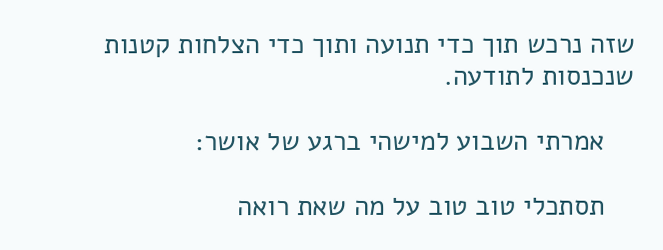שזה נרכש תוך כדי תנועה ותוך כדי הצלחות קטנות שנכנסות לתודעה.

    אמרתי השבוע למישהי ברגע של אושר:

    תסתכלי טוב טוב על מה שאת רואה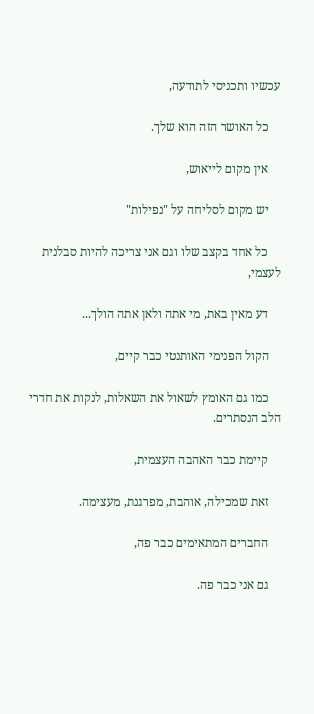עכשיו ותכניסי לתודעה,

    כל האושר הזה הוא שלך.

    אין מקום לייאוש,

    יש מקום לסליחה על "נפילות"

    כל אחד בקצב שלו וגם אני צריכה להיות סבלנית לעצמי,

    דע מאין באת, מי אתה ולאן אתה הולך...

    הקול הפנימי האותנטי כבר קיים,

    כמו גם האומץ לשאול את השאלות, לנקות את חדרי הלב הנסתרים.

    קיימת כבר האהבה העצמית,

    זאת שמכילה, אוהבת, מפרגנת, מעצימה.

    החברים המתאימים כבר פה,

    גם אני כבר פה.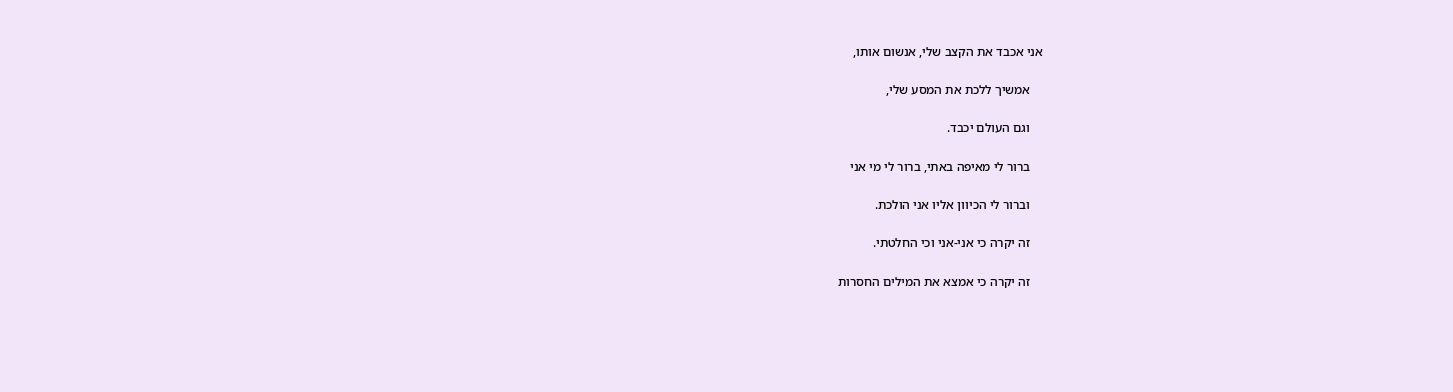אני אכבד את הקצב שלי, אנשום אותו,

    אמשיך ללכת את המסע שלי,

    וגם העולם יכבד.

    ברור לי מאיפה באתי, ברור לי מי אני

    וברור לי הכיוון אליו אני הולכת.

    זה יקרה כי אני-אני וכי החלטתי.

    זה יקרה כי אמצא את המילים החסרות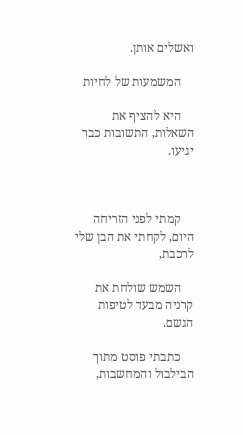ואשלים אותן.

    המשמעות של לחיות

    היא להציף את השאלות, התשובות כבר יגיעו.



    קמתי לפני הזריחה היום, לקחתי את הבן שלי לרכבת,

    השמש שולחת את קרניה מבעד לטיפות הגשם.

    כתבתי פוסט מתוך הבילבול והמחשבות,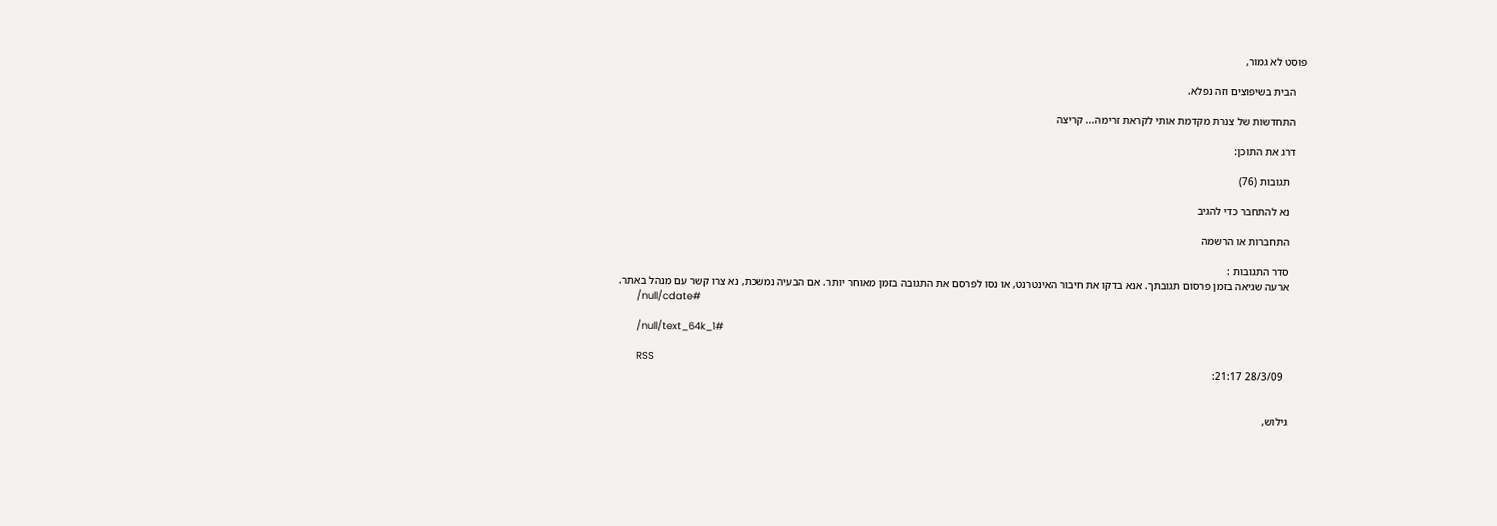פוסט לא גמור,

    הבית בשיפוצים וזה נפלא.

    התחדשות של צנרת מקדמת אותי לקראת זרימה... קריצה

    דרג את התוכן:

      תגובות (76)

      נא להתחבר כדי להגיב

      התחברות או הרשמה

      סדר התגובות :
      ארעה שגיאה בזמן פרסום תגובתך. אנא בדקו את חיבור האינטרנט, או נסו לפרסם את התגובה בזמן מאוחר יותר. אם הבעיה נמשכת, נא צרו קשר עם מנהל באתר.
      /null/cdate#

      /null/text_64k_1#

      RSS
        28/3/09 21:17:


      גילוש,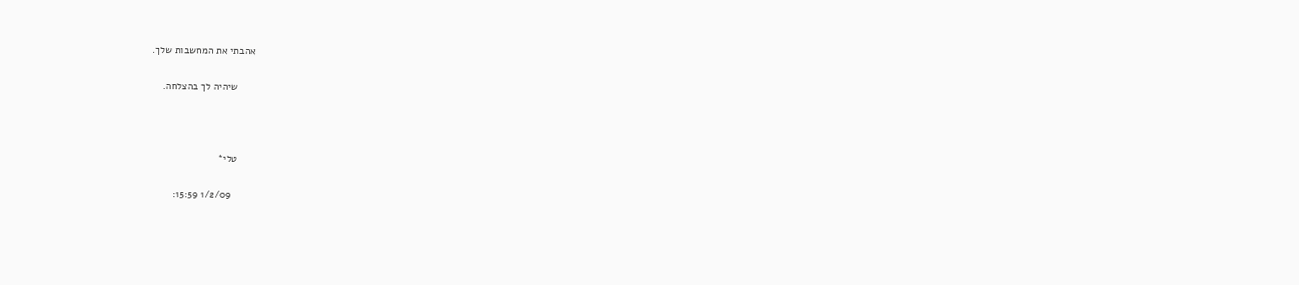אהבתי את המחשבות שלך.

      שיהיה לך בהצלחה.



      טלי*

        1/2/09 15:59: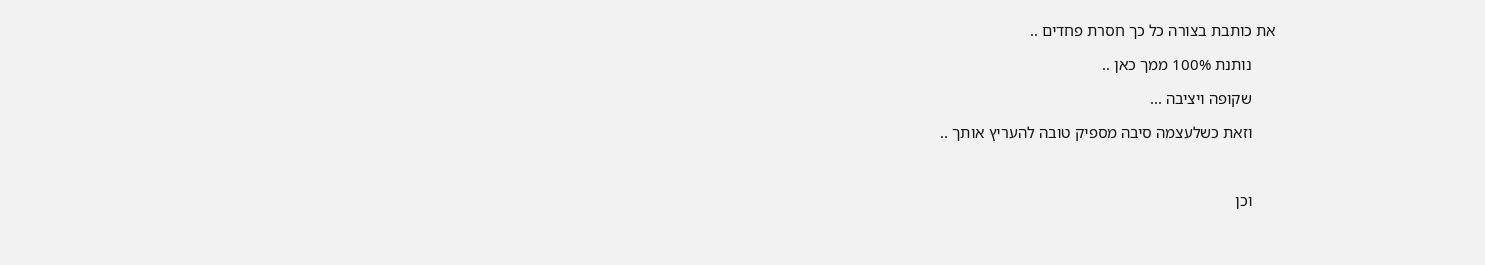את כותבת בצורה כל כך חסרת פחדים ..

      נותנת 100% ממך כאן ..

      שקופה ויציבה ...

      וזאת כשלעצמה סיבה מספיק טובה להעריץ אותך ..



      וכן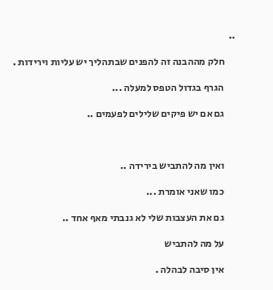..

      חלק מההבנה זה להפנים שבתהליך יש עליות וירידות .

      הגרף בגדול הטפס למעלה ...

      גם אם יש פיקים שלילים לפעמים ..



      ואין מה להתביש בירידה ..

      כמו שאני אומרת ...

      גם את העצבות שלי לא גנבתי מאף אחד ..

      על מה להתביש

      אין סיבה לבהלה .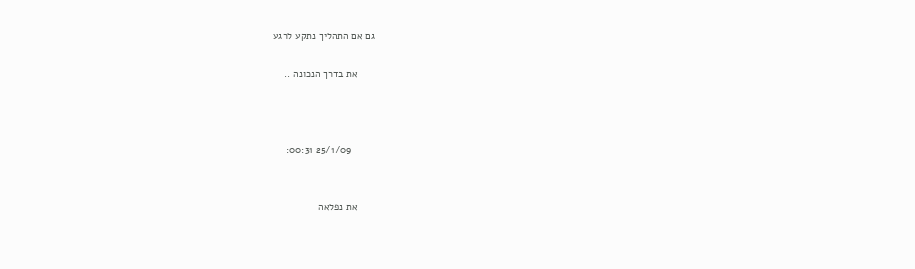גם אם התהליך נתקע לרגע

      את בדרך הנכונה ..



        25/1/09 00:31:


      את נפלאה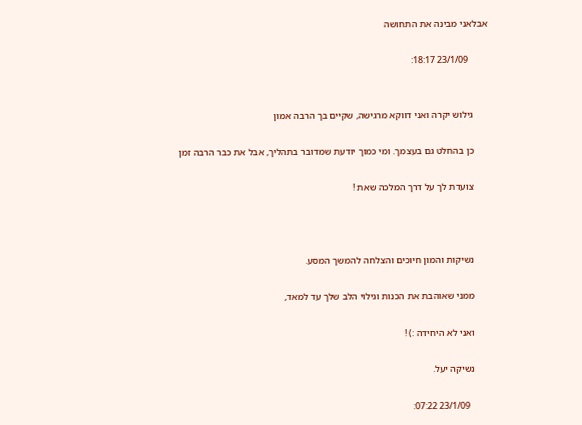אבלאני מבינה את התחושה

        23/1/09 18:17:


      גילוש יקרה ואני דווקא מרגישה, שקיים בך הרבה אמון

      כן בהחלט גם בעצמך. ומי כמוך יודעת שמדובר בתהליך, אבל את כבר הרבה זמן

      צועדת לך על דרך המלכה שאת !



      נשיקות והמון חיוכים והצלחה להמשך המסע.

      ממני שאוהבת את הכנות וגילוי הלב שלך עד למאד,

      ואני לא היחידה :) !

      נשיקה יעל.

        23/1/09 07:22: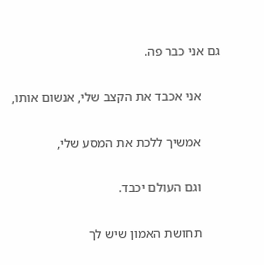גם אני כבר פה.

      אני אכבד את הקצב שלי, אנשום אותו,

      אמשיך ללכת את המסע שלי,

      וגם העולם יכבד.

      תחושת האמון שיש לך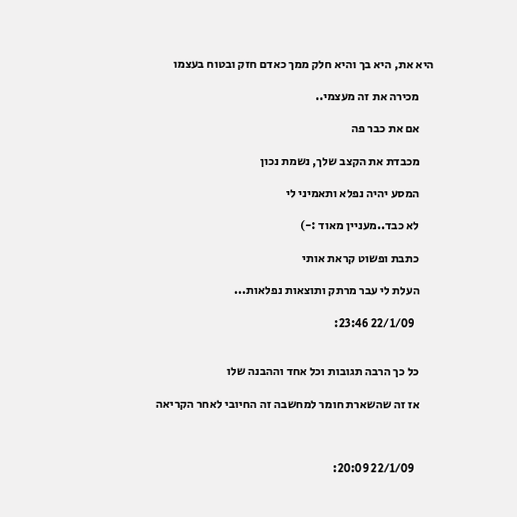היא את, היא בך והיא חלק ממך כאדם חזק ובטוח בעצמו

      מכירה את זה מעצמי..

      אם את כבר פה

      מכבדת את הקצב שלך, נשמת נכון

      המסע יהיה נפלא ותאמיני לי

      לא כבד..מעניין מאוד :-)

      כתבת ופשוט קראת אותי

      העלת לי עבר מרתק ותוצאות נפלאות...

        22/1/09 23:46:


      כל כך הרבה תגובות וכל אחד וההבנה שלו

      אז זה שהשארת חומר למחשבה זה החיובי לאחר הקריאה



        22/1/09 20:09: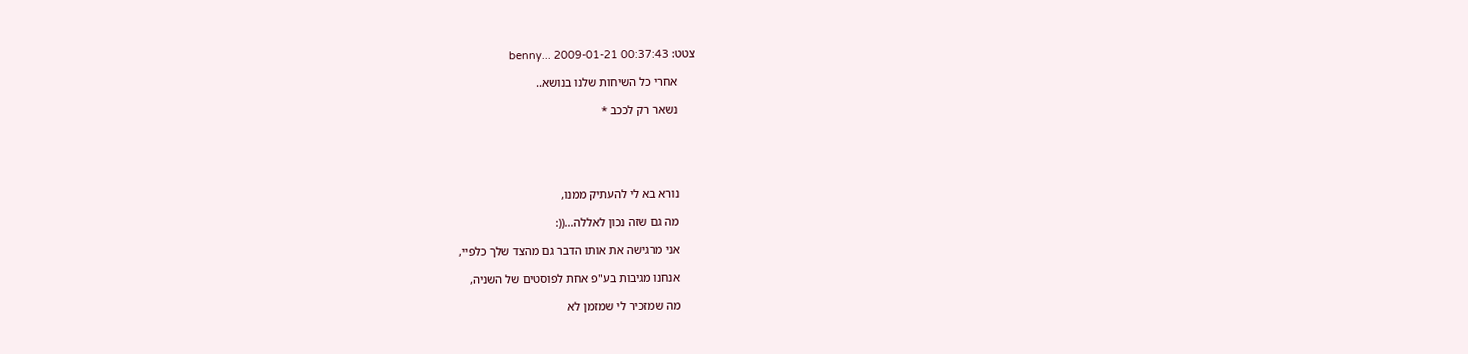צטט: benny... 2009-01-21 00:37:43

      אחרי כל השיחות שלנו בנושא..

      נשאר רק לככב *





      נורא בא לי להעתיק ממנו,

      מה גם שזה נכון לאללה...((:

      אני מרגישה את אותו הדבר גם מהצד שלך כלפיי,

      אנחנו מגיבות בע"פ אחת לפוסטים של השניה,

      מה שמזכיר לי שמזמן לא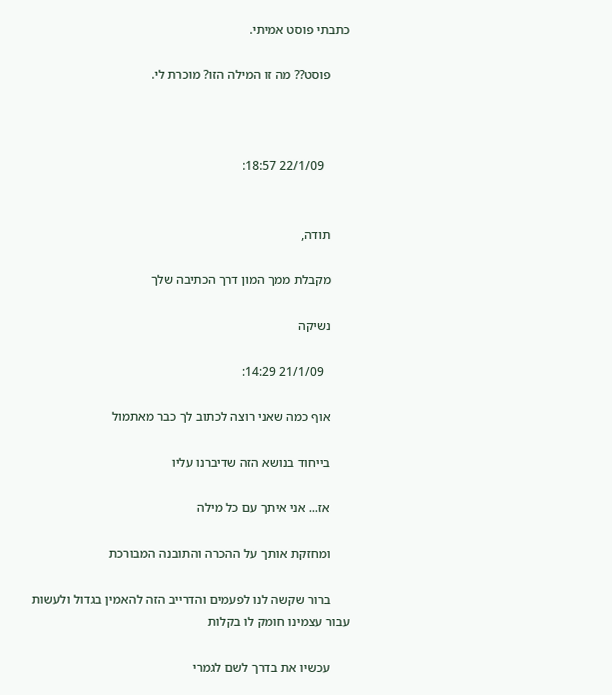כתבתי פוסט אמיתי.

      פוסט?? מה זו המילה הזו? מוכרת לי.



        22/1/09 18:57:


      תודה,

      מקבלת ממך המון דרך הכתיבה שלך

      נשיקה

        21/1/09 14:29:

      אוף כמה שאני רוצה לכתוב לך כבר מאתמול

      בייחוד בנושא הזה שדיברנו עליו

      אז... אני איתך עם כל מילה

      ומחזקת אותך על ההכרה והתובנה המבורכת

      ברור שקשה לנו לפעמים והדרייב הזה להאמין בגדול ולעשות עבור עצמינו חומק לו בקלות

      עכשיו את בדרך לשם לגמרי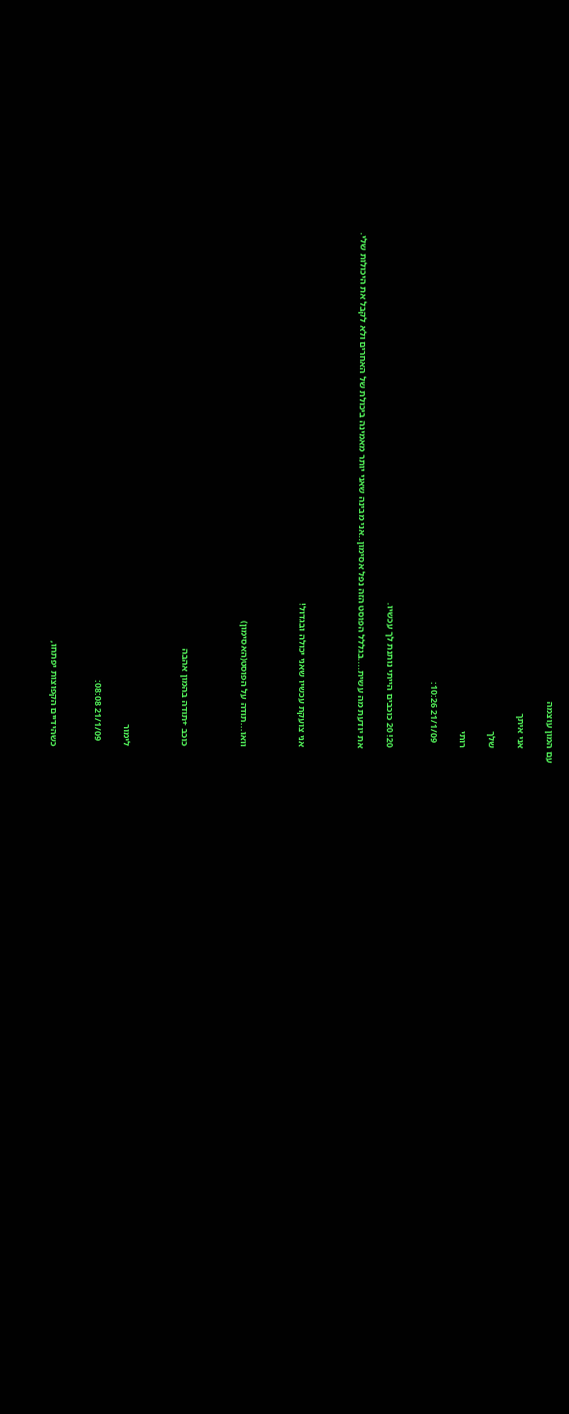עם המון עוצמה

      אני איתך

      שלך

      רותי

        21/1/09 10:26:


      20! 20 כוכבים הייתי נותנת לך עכשיו.

      את יודעת מה עשית....בגללל הפוסט הזה נפל אסימון..אני מבינה שאני יותר מאמינה ביכולת של האחרים ולא לקבל את היכולות שלי.



      אני צועקת עכשיו שאני יכולה ובגדול!



      וואו...תודה על הפוסט(האסימון)



      כוכב +תודה בהמון אהבה



      לימור

        21/1/09 08:08:


      כשהידיים הקפוצות יפתחו,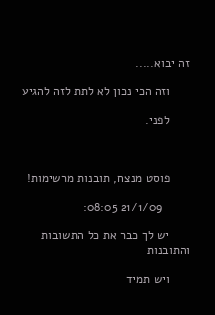זה יבוא.....

      וזה הכי נכון לא לתת לזה להגיע

      לפני.



      פוסט מנצח, תובנות מרשימות!

        21/1/09 08:05:

      יש לך כבר את כל התשובות והתובנות

      ויש תמיד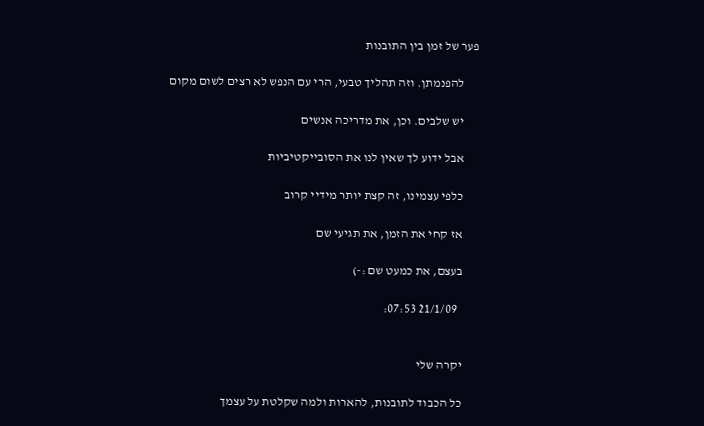פער של זמן בין התובנות

      להפנמתן. וזה תהליך טבעי, הרי עם הנפש לא רצים לשום מקום

      יש שלבים. וכן, את מדריכה אנשים

      אבל ידוע לך שאין לנו את הסובייקטיביות

      כלפי עצמינו, זה קצת יותר מידיי קרוב

      אז קחי את הזמן, את תגיעי שם

      בעצם, את כמעט שם :-)

        21/1/09 07:53:


      יקרה שלי

      כל הכבוד לתובנות, להארות ולמה שקלטת על עצמך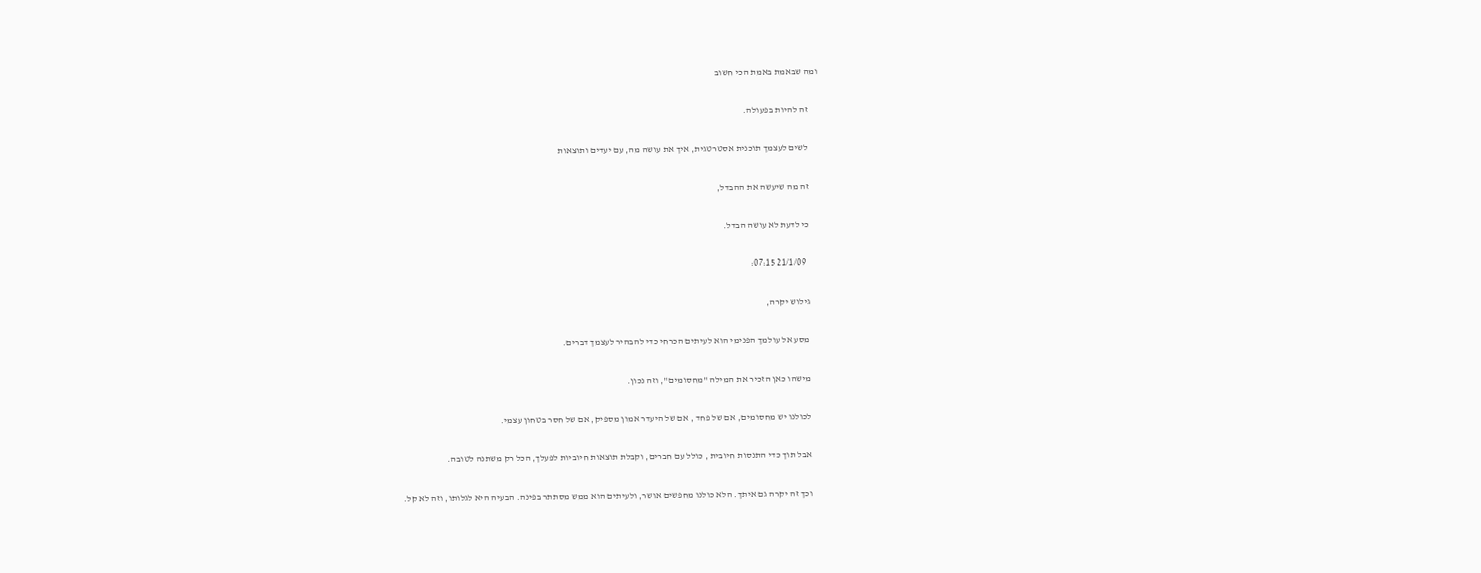ומה שבאמת באמת הכי חשוב

      זה להיות בפעולה.

      לשים לעצמך תוכנית אסטרטגית, איך את עושה מה, עם יעדים ותוצאות

      זה מה שיעשה את ההבדל,

      כי לדעת לא עושה הבדל.

        21/1/09 07:15:

      גילוש יקרה,

      מסע אל עולמך הפנימי הוא לעיתים הכרחי כדי להבהיר לעצמך דברים.

      מישהו כאן הזכיר את המילה "מחסומים", וזה נכון.

      לכולנו יש מחסומים, אם של פחד , אם של היעדר אמון מספיק, אם של חסר בטחון עצמי.

      אבל תוך כדי התנסות חיובית , כולל עם חברים, וקבלת תוצאות חיוביות לפעלך, הכל רק משתנה לטובה.

      וכך זה יקרה גם איתך. הלא כולנו מחפשים אושר, ולעיתים הוא ממש מסתתר בפינה. הבעיה היא לגלותו, וזה לא קל.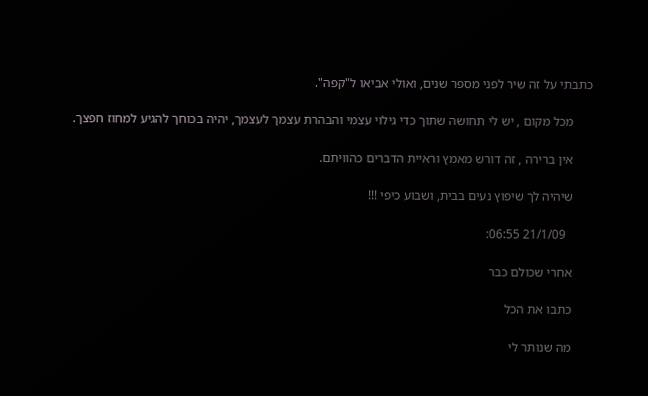כתבתי על זה שיר לפני מספר שנים, ואולי אביאו ל"קפה".

      מכל מקום , יש לי תחושה שתוך כדי גילוי עצמי והבהרת עצמך לעצמך, יהיה בכוחך להגיע למחוז חפצך.

      אין ברירה , זה דורש מאמץ וראיית הדברים כהוויתם.

      שיהיה לך שיפוץ נעים בבית, ושבוע כיפי !!!

        21/1/09 06:55:

      אחרי שכולם כבר

      כתבו את הכל

      מה שנותר לי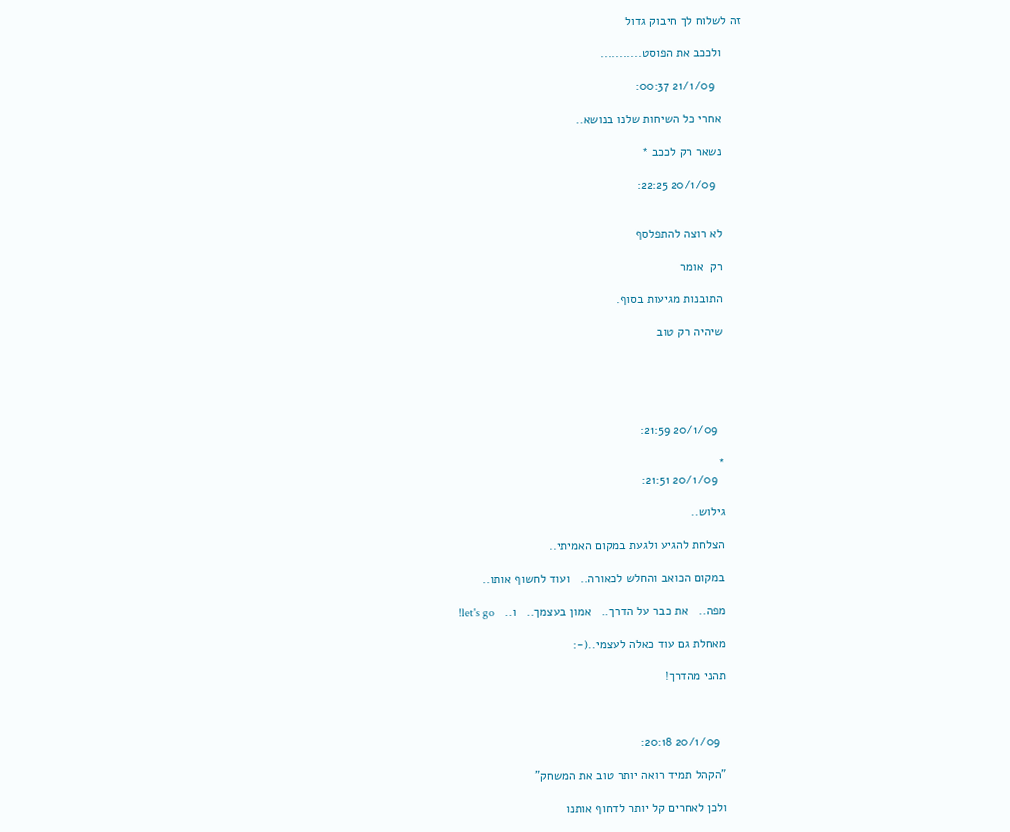זה לשלוח לך חיבוק גדול

      ולככב את הפוסט...........

        21/1/09 00:37:

      אחרי כל השיחות שלנו בנושא..

      נשאר רק לככב *

        20/1/09 22:25:


      לא רוצה להתפלסף

      רק  אומר

      התובנות מגיעות בסוף.

      שיהיה רק טוב





        20/1/09 21:59:

      *
        20/1/09 21:51:

      גילוש..

      הצלחת להגיע ולגעת במקום האמיתי..

      במקום הכואב והחלש לכאורה..   ועוד לחשוף אותו..

      מפה..   את כבר על הדרך..   אמון בעצמך..   ו..   let's go!

      מאחלת גם עוד כאלה לעצמי..(-:

      תהני מהדרך!



        20/1/09 20:18:

      "הקהל תמיד רואה יותר טוב את המשחק"

      ולכן לאחרים קל יותר לדחוף אותנו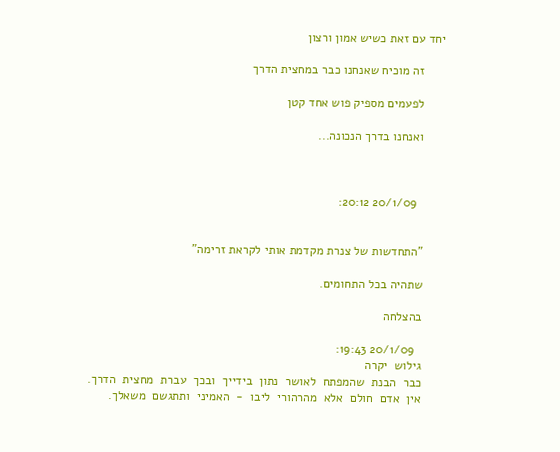יחד עם זאת כשיש אמון ורצון

      זה מוכיח שאנחנו כבר במחצית הדרך

      לפעמים מספיק פוש אחד קטן

      ואנחנו בדרך הנכונה...



        20/1/09 20:12:


      "התחדשות של צנרת מקדמת אותי לקראת זרימה"

      שתהיה בכל התחומים.

      בהצלחה

        20/1/09 19:43:
      גילוש  יקרה
      כבר  הבנת  שהמפתח  לאושר  נתון  בידייך  ובכך  עברת  מחצית  הדרך.
      אין  אדם  חולם  אלא  מהרהורי  ליבו  -  האמיני  ותתגשם  משאלך.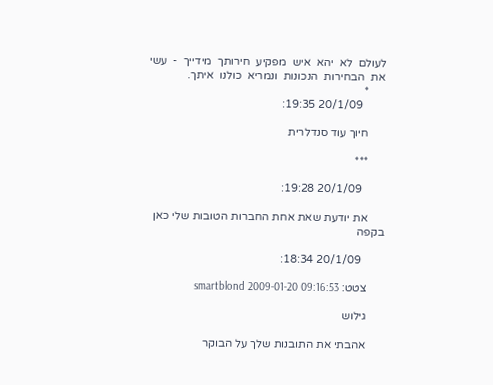לעולם  לא  יהא  איש  מפקיע  חירותך  מידייך  -  עשי  את  הבחירות  הנכונות  ונמריא  כולנו  איתך.
      *
        20/1/09 19:35:

      חיוך עוד סנדלרית

      ***

        20/1/09 19:28:

      את יודעת שאת אחת החברות הטובות שלי כאן בקפה

        20/1/09 18:34:

      צטט: smartblond 2009-01-20 09:16:53

      גילוש

      אהבתי את התובנות שלך על הבוקר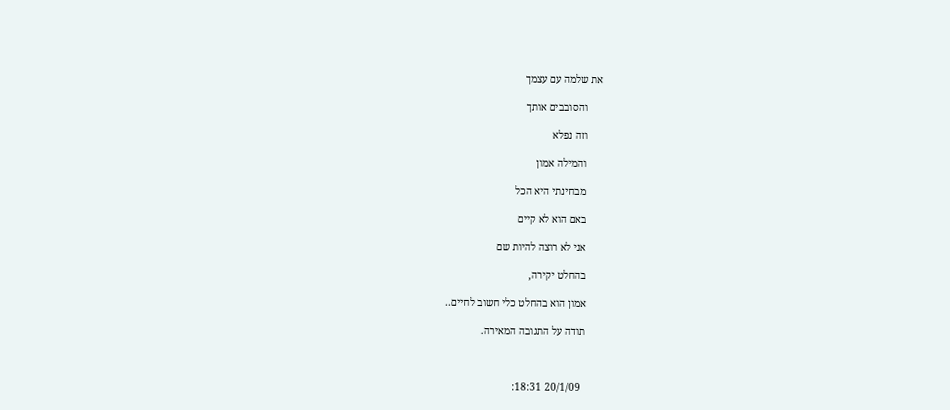את שלמה עם עצמך

      והסובבים אותך

      וזה נפלא

      והמילה אמון

      מבחינתי היא הכל

      באם הוא לא קיים

      אני לא רוצה להיות שם

      בהחלט יקירה,

      אמון הוא בהחלט כלי חשוב לחיים..

      תודה על התגובה המאירה.



        20/1/09 18:31: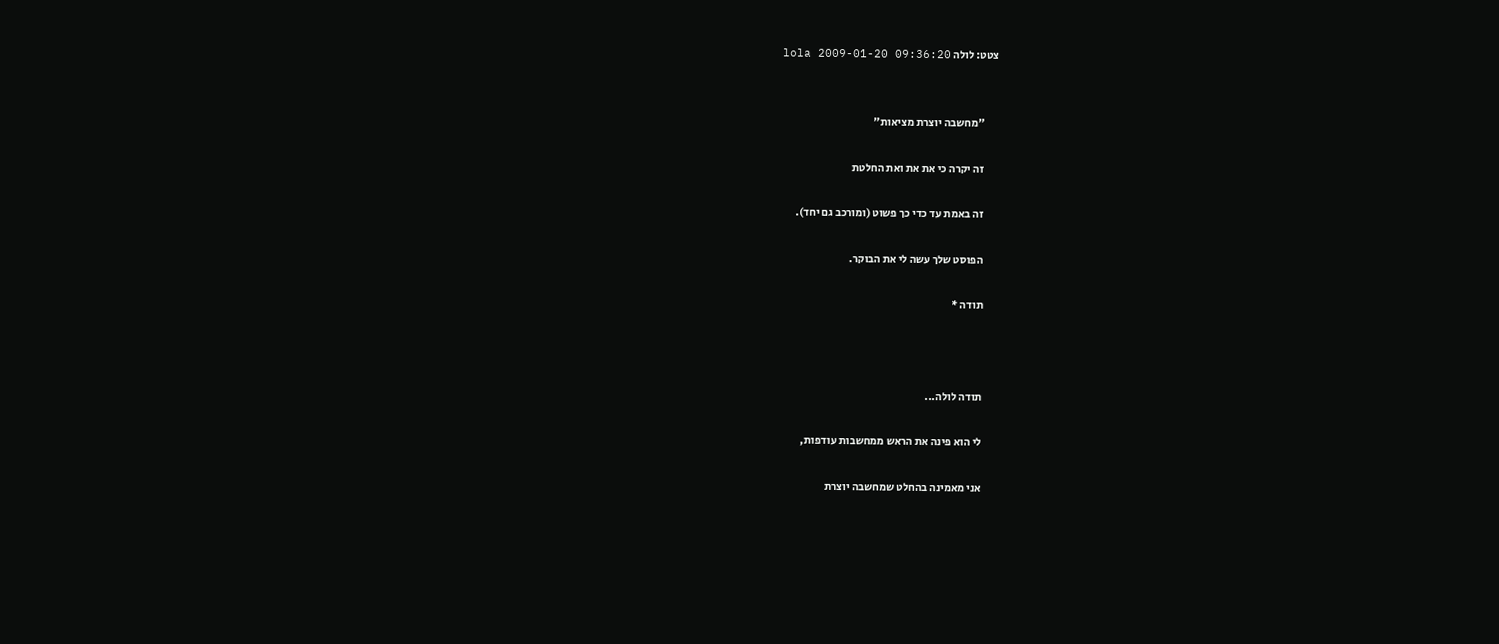צטט: לולה lola 2009-01-20 09:36:20


      "מחשבה יוצרת מציאות"

      זה יקרה כי את את ואת החלטת

      זה באמת עד כדי כך פשוט (ומורכב גם יחד).

      הפוסט שלך עשה לי את הבוקר.

      תודה *



      תודה לולה...

      לי הוא פינה את הראש ממחשבות עודפות,

      אני מאמינה בהחלט שמחשבה יוצרת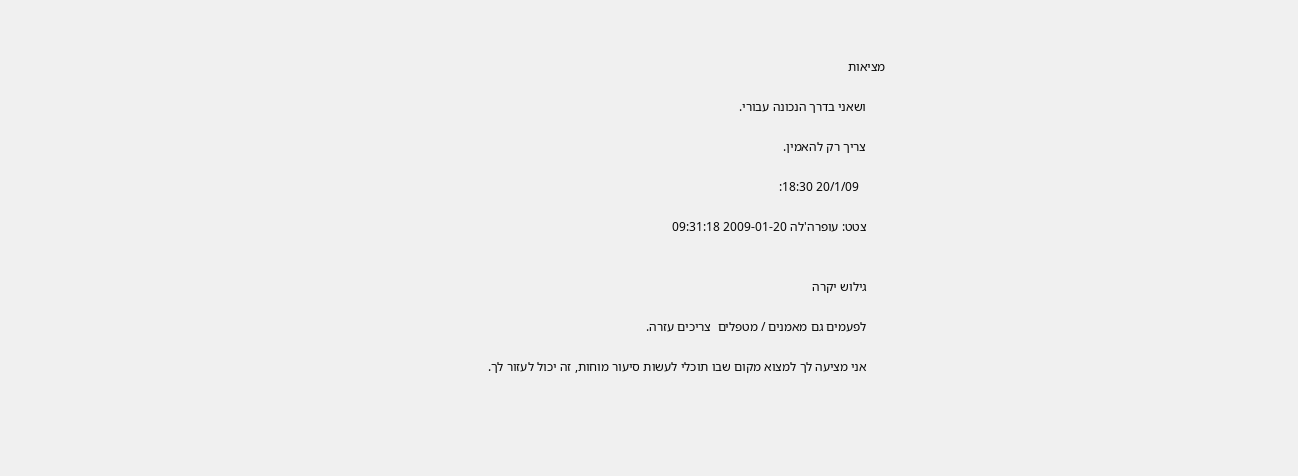מציאות

      ושאני בדרך הנכונה עבורי.

      צריך רק להאמין.

        20/1/09 18:30:

      צטט: עופרה'לה 2009-01-20 09:31:18


      גילוש יקרה

      לפעמים גם מאמנים / מטפלים  צריכים עזרה.

      אני מציעה לך למצוא מקום שבו תוכלי לעשות סיעור מוחות, זה יכול לעזור לך.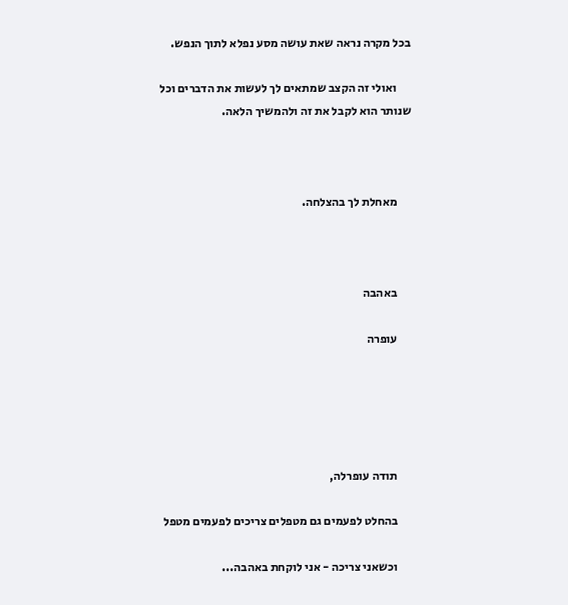בכל מקרה נראה שאת עושה מסע נפלא לתוך הנפש.

      ואולי זה הקצב שמתאים לך לעשות את הדברים וכל שנותר הוא לקבל את זה ולהמשיך הלאה.



      מאחלת לך בהצלחה.



      באהבה

      עופרה





      תודה עופרלה,

      בהחלט לפעמים גם מטפלים צריכים לפעמים מטפל

      וכשאני צריכה - אני לוקחת באהבה...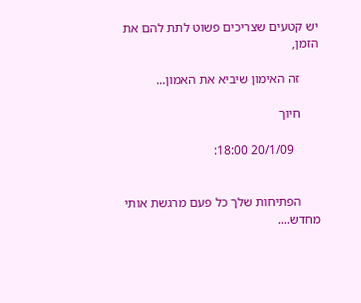יש קטעים שצריכים פשוט לתת להם את הזמן,

      זה האימון שיביא את האמון...

      חיוך

        20/1/09 18:00:


      הפתיחות שלך כל פעם מרגשת אותי מחדש....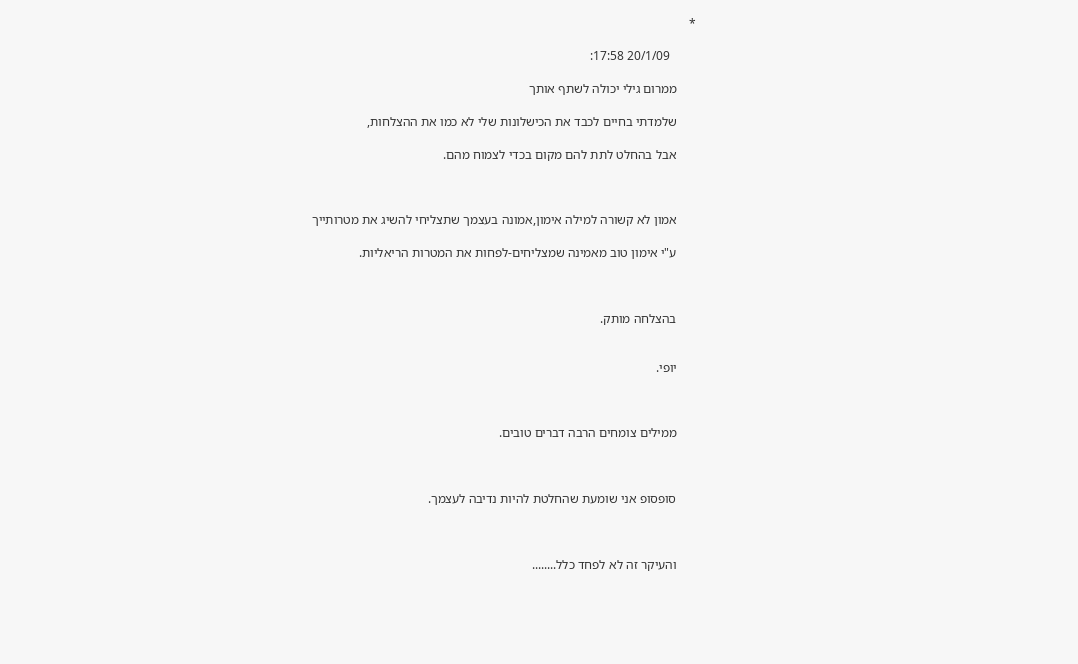*

        20/1/09 17:58:

      ממרום גילי יכולה לשתף אותך

      שלמדתי בחיים לכבד את הכישלונות שלי לא כמו את ההצלחות,

      אבל בהחלט לתת להם מקום בכדי לצמוח מהם.



      אמון לא קשורה למילה אימון,אמונה בעצמך שתצליחי להשיג את מטרותייך

      ע"י אימון טוב מאמינה שמצליחים-לפחות את המטרות הריאליות.



      בהצלחה מותק.


      יופי.



      ממילים צומחים הרבה דברים טובים.



      סופסופ אני שומעת שהחלטת להיות נדיבה לעצמך.



      והעיקר זה לא לפחד כלל........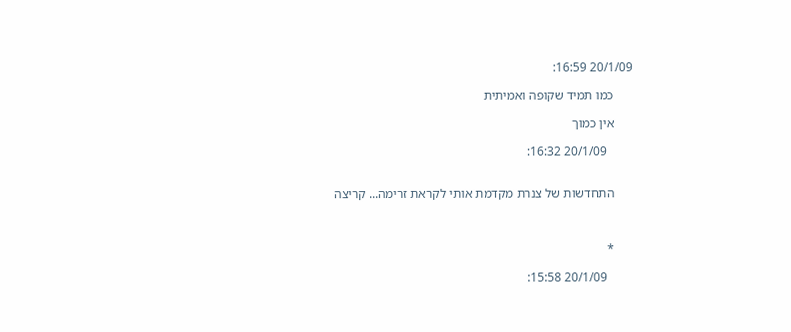20/1/09 16:59:

      כמו תמיד שקופה ואמיתית

      אין כמוך

        20/1/09 16:32:


      התחדשות של צנרת מקדמת אותי לקראת זרימה... קריצה



      *

        20/1/09 15:58: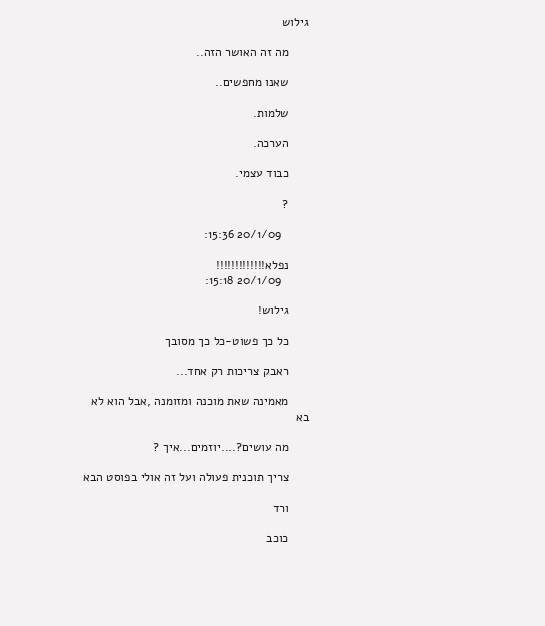גילוש

      מה זה האושר הזה..

      שאנו מחפשים..

      שלמות.

      הערכה.

      כבוד עצמי.

      ?

        20/1/09 15:36:

      נפלא!!!!!!!!!!!!!
        20/1/09 15:18:

      גילוש!

      כל כך פשוט-כל כך מסובך

      ראבק צריכות רק אחד...

      מאמינה שאת מוכנה ומזומנה ,אבל הוא לא בא

      מה עושים?....יוזמים...איך ?

      צריך תוכנית פעולה ועל זה אולי בפוסט הבא

      ורד

      כוכב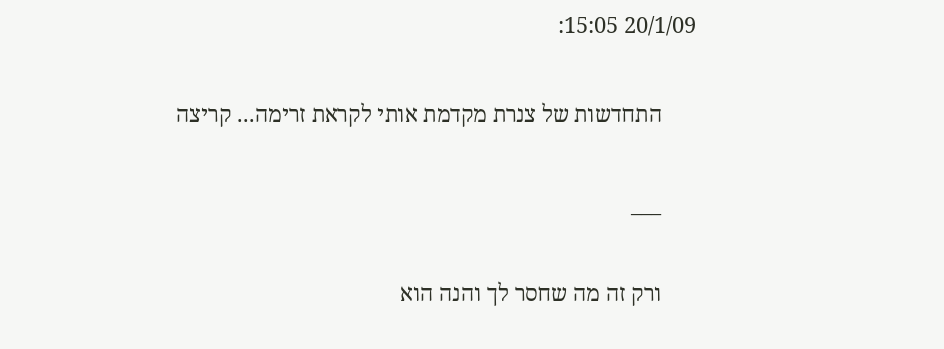20/1/09 15:05:

      התחדשות של צנרת מקדמת אותי לקראת זרימה... קריצה

      ___

      ורק זה מה שחסר לך והנה הוא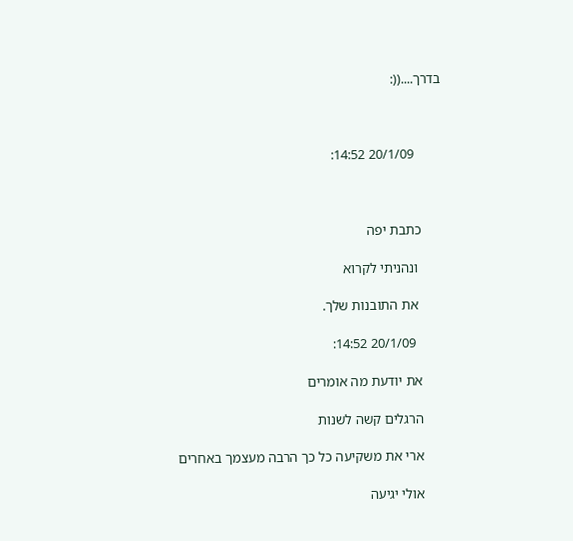בדרך....((:



        20/1/09 14:52:



      כתבת יפה

       ונהניתי לקרוא

       את התובנות שלך.

        20/1/09 14:52:

      את יודעת מה אומרים

      הרגלים קשה לשנות

      ארי את משקיעה כל כך הרבה מעצמך באחרים

      אולי יגיעה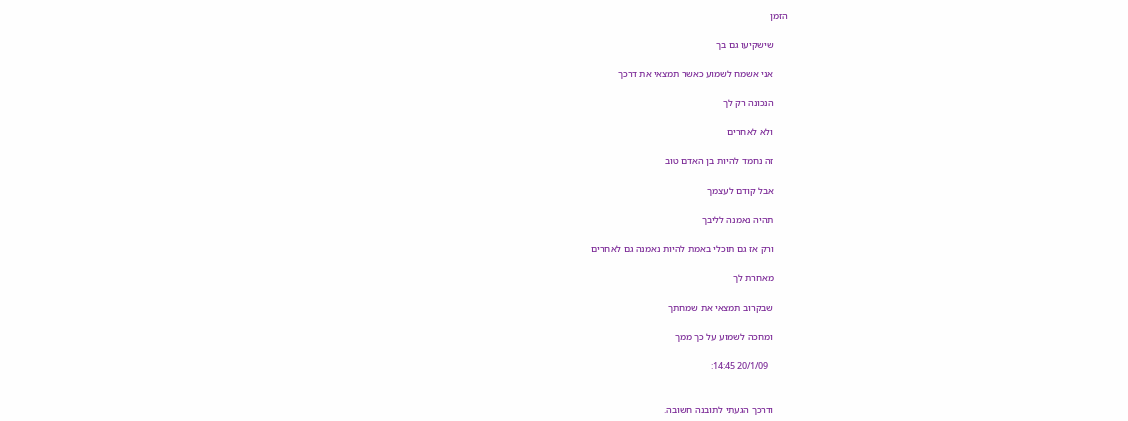הזמן

      שישקיעו גם בך

      אני אשמח לשמוע כאשר תמצאי את דרכך

      הנכונה רק לך

      ולא לאחרים

      זה נחמד להיות בן האדם טוב

      אבל קודם לעצמך

      תהיה נאמנה לליבך

      ורק אז גם תוכלי באמת להיות נאמנה גם לאחרים

      מאחרת לך

      שבקרוב תמצאי את שמחתך

      ומחכה לשמוע על כך ממך

        20/1/09 14:45:


      ודרכך הגעתי לתובנה חשובה.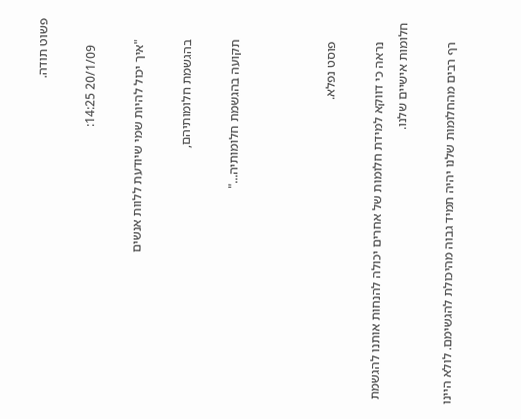פשוט תודה.

        20/1/09 14:25:

      "איך יכול להיות שמי שיודעת ללוות אנשים

      בהגשמת חלומותיהם,

      תקועה בהגשמת חלומותיה..."



      פוסט נפלא.

      נראה כי דווקא למידת חלומות של אחרים יכולה להנחות אותנו להגשמת חלומות אישיים שלנו.

      רף רבים מהחלומות שלנו יהיה תמיד גבוה מהיכולת להגשימם. לולא היינו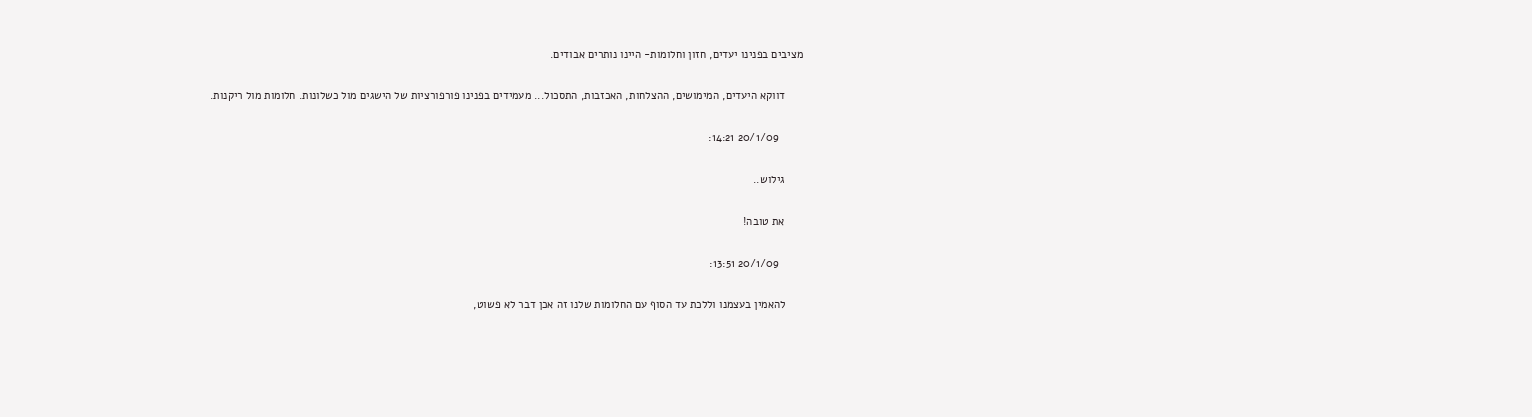מציבים בפנינו יעדים, חזון וחלומות- היינו נותרים אבודים.

      דווקא היעדים, המימושים, ההצלחות, האכזבות, התסכול... מעמידים בפנינו פורפורציות של הישגים מול כשלונות. חלומות מול ריקנות.

        20/1/09 14:21:

      גילוש..

      את טובה!

        20/1/09 13:51:

      להאמין בעצמנו וללכת עד הסוף עם החלומות שלנו זה אכן דבר לא פשוט,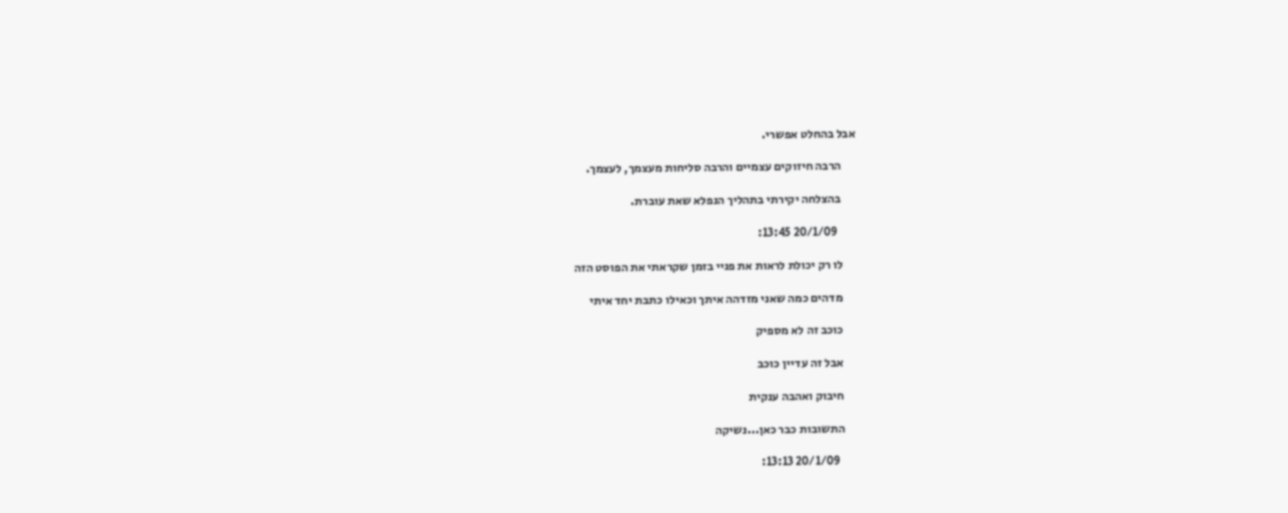אבל בהחלט אפשרי.

      הרבה חיזוקים עצמיים והרבה סליחות מעצמך, לעצמך.

      בהצלחה יקירתי בתהליך הנפלא שאת עוברת.

        20/1/09 13:45:

      לו רק יכולת לראות את פניי בזמן שקראתי את הפוסט הזה

      מדהים כמה שאני מזדהה איתך וכאילו כתבת יחד איתי

      כוכב זה לא מספיק

      אבל זה עדיין כוכב

      חיבוק ואהבה ענקית

      התשובות כבר כאן...נשיקה

        20/1/09 13:13: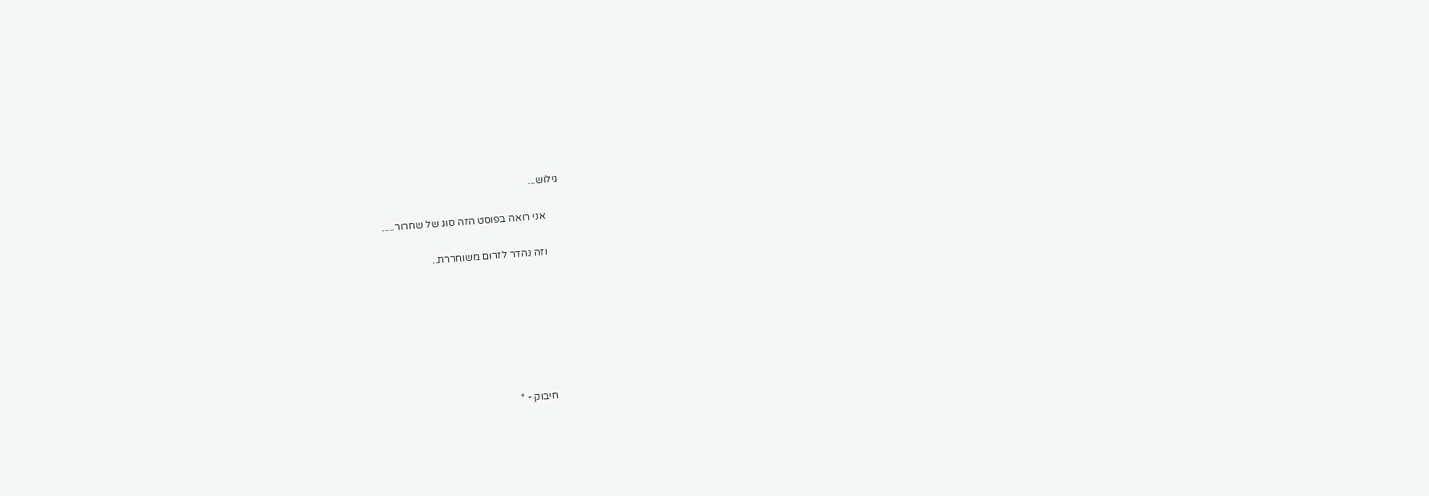גילוש...

      אני רואה בפוסט הזה סוג של שחרור.....

      וזה נהדר לזרום משוחררת..







      חיבוק - *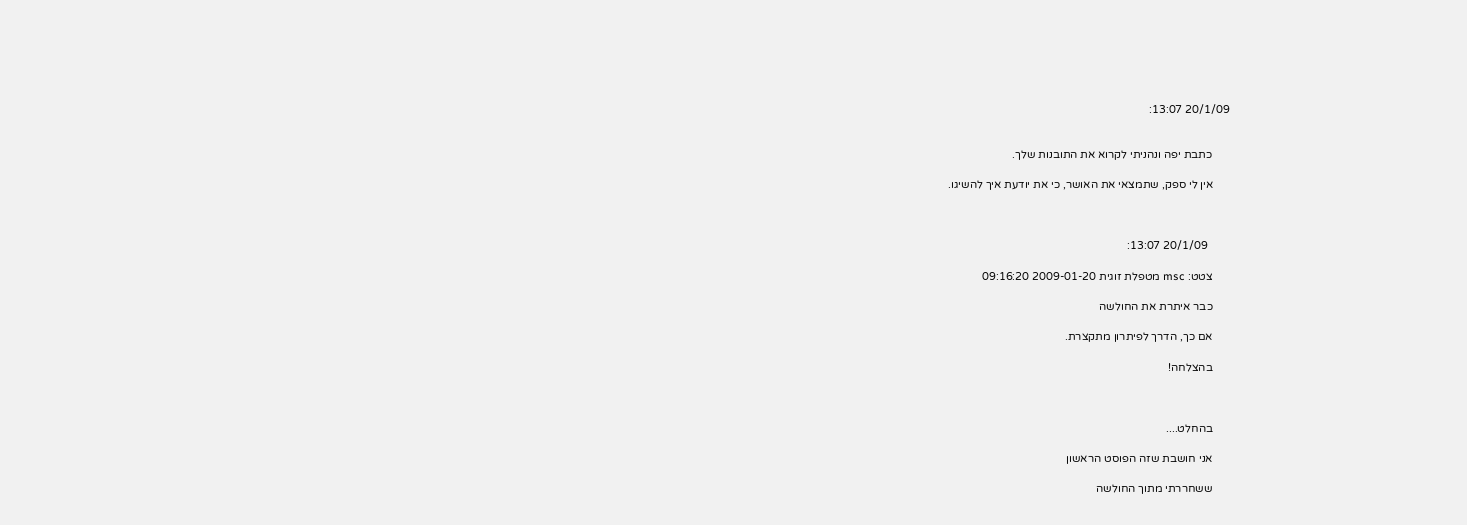20/1/09 13:07:


      כתבת יפה ונהניתי לקרוא את התובנות שלך.

      אין לי ספק, שתמצאי את האושר, כי את יודעת איך להשיגו.



        20/1/09 13:07:

      צטט: msc מטפלת זוגית 2009-01-20 09:16:20

      כבר איתרת את החולשה

      אם כך, הדרך לפיתרון מתקצרת.

      בהצלחה!



      בהחלט....

      אני חושבת שזה הפוסט הראשון

      ששחררתי מתוך החולשה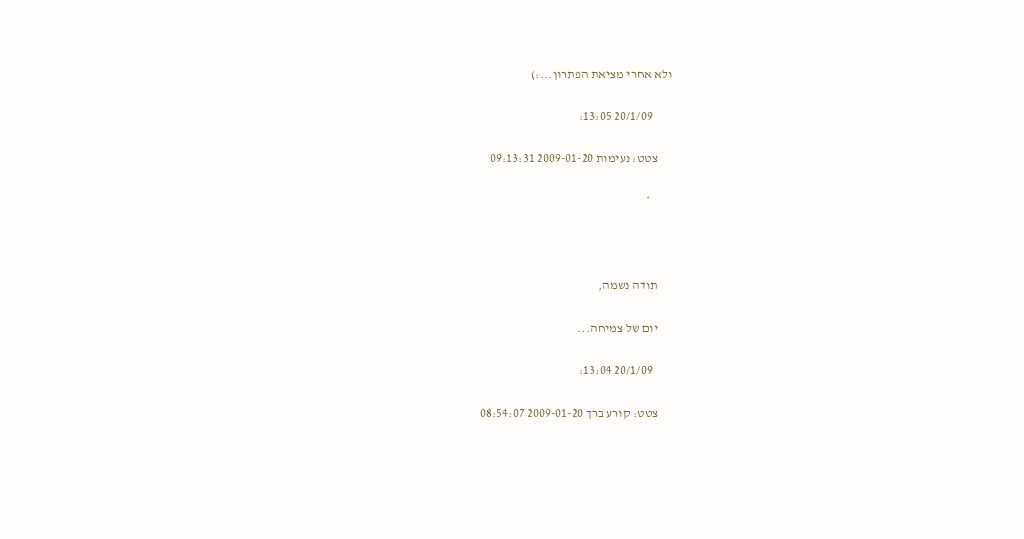ולא אחרי מציאת הפתרון...:)

        20/1/09 13:05:

      צטט: נעימות 2009-01-20 09:13:31

         *



      תודה נשמה,

      יום של צמיחה...

        20/1/09 13:04:

      צטט: קורע ברך 2009-01-20 08:54:07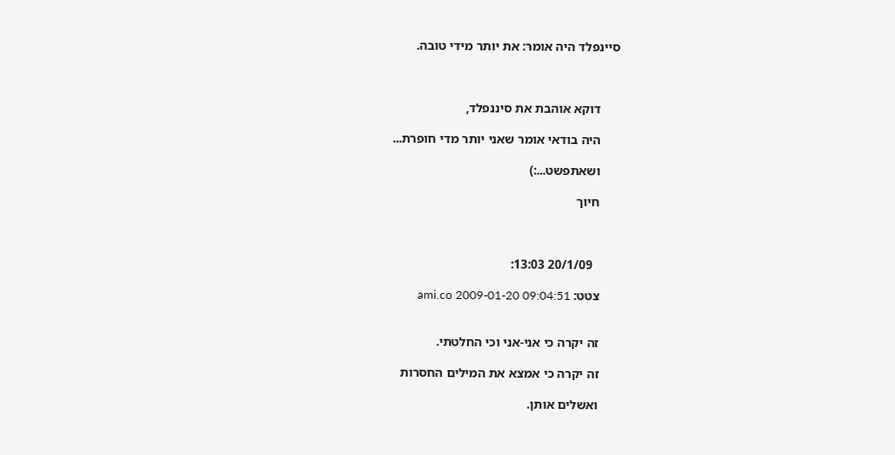סיינפלד היה אומר: את יותר מידי טובה.



      דוקא אוהבת את סיננפלד,

      היה בודאי אומר שאני יותר מדי חופרת...

      ושאתפשט...:)

      חיוך



        20/1/09 13:03:

      צטט: ami.co 2009-01-20 09:04:51


      זה יקרה כי אני-אני וכי החלטתי.

      זה יקרה כי אמצא את המילים החסרות

      ואשלים אותן.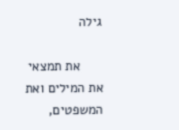גילה

      את תמצאי את המילים ואת המשפטים,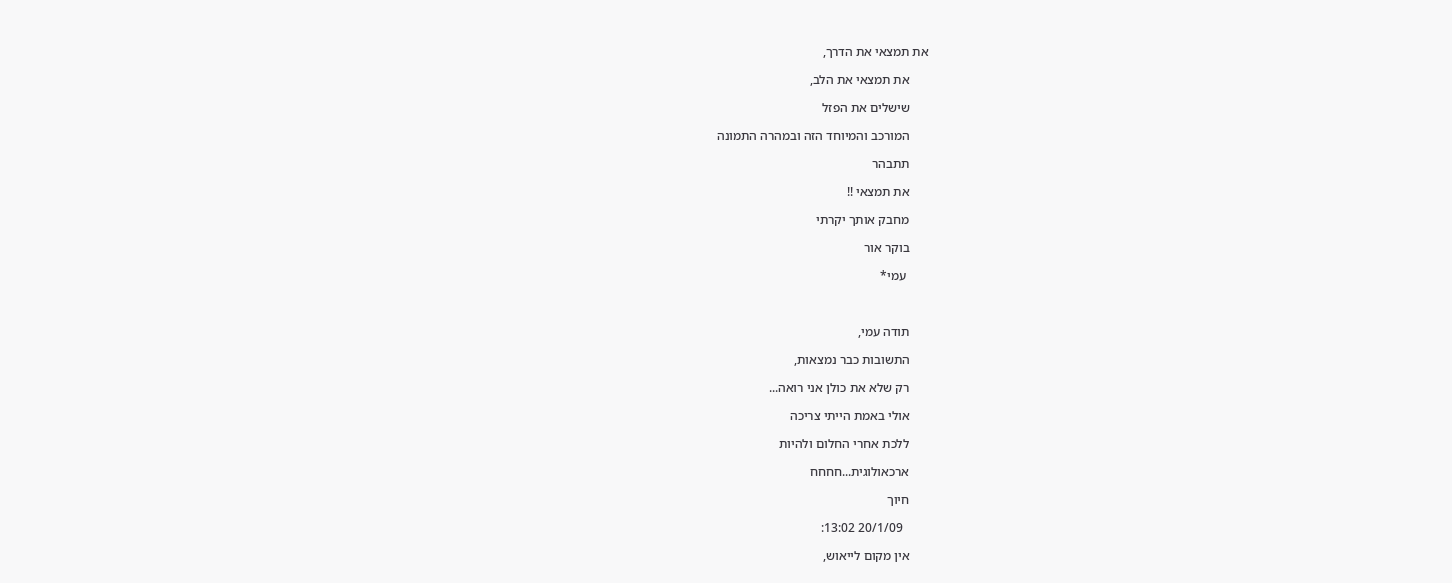את תמצאי את הדרך,

      את תמצאי את הלב,

      שישלים את הפזל

      המורכב והמיוחד הזה ובמהרה התמונה

      תתבהר

      את תמצאי !!

      מחבק אותך יקרתי

      בוקר אור

       עמי*



      תודה עמי,

      התשובות כבר נמצאות,

      רק שלא את כולן אני רואה...

      אולי באמת הייתי צריכה

      ללכת אחרי החלום ולהיות

      ארכאולוגית...חחחח

      חיוך

        20/1/09 13:02:

      אין מקום לייאוש,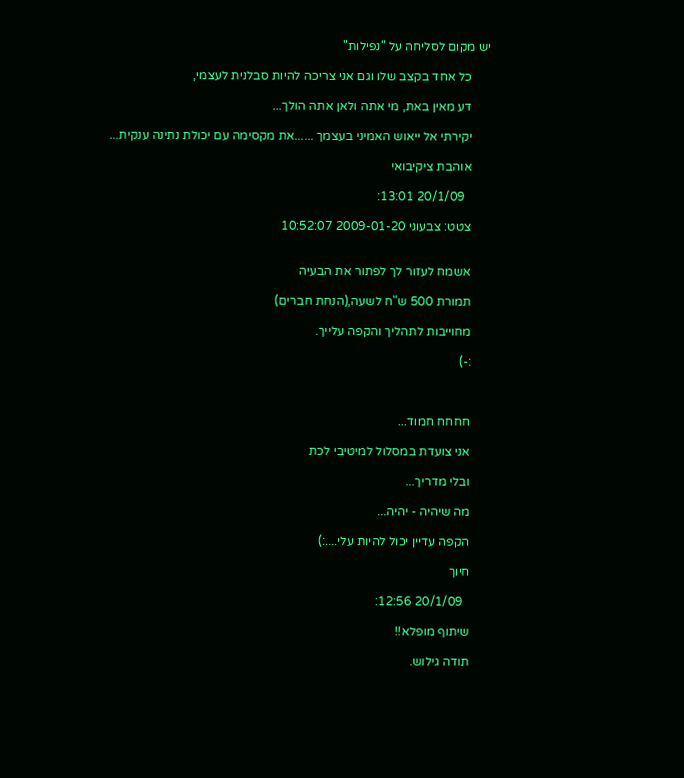יש מקום לסליחה על "נפילות"

      כל אחד בקצב שלו וגם אני צריכה להיות סבלנית לעצמי,

      דע מאין באת, מי אתה ולאן אתה הולך...

      יקירתי אל ייאוש האמיני בעצמך ......את מקסימה עם יכולת נתינה ענקית...

      אוהבת ציקיבואי

        20/1/09 13:01:

      צטט: צבעוני 2009-01-20 10:52:07


      אשמח לעזור לך לפתור את הבעיה

      תמורת 500 ש"ח לשעה,(הנחת חברים)

      מחוייבות לתהליך והקפה עלייך.

      :-)



      חחחח חמוד...

      אני צועדת במסלול למיטיבי לכת

      ובלי מדריך...

      מה שיהיה - יהיה...

      הקפה עדיין יכול להיות עלי....:)

      חיוך

        20/1/09 12:56:

      שיתוף מופלא!!

      תודה גילוש.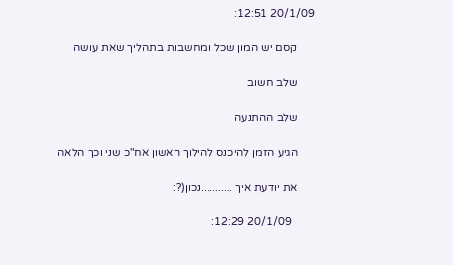20/1/09 12:51:

      קסם יש המון שכל ומחשבות בתהליך שאת עושה

      שלב חשוב

      שלב ההתנעה

      הגיע הזמן להיכנס להילוך ראשון אח"כ שני וכך הלאה

      את יודעת איך ...........נכון(?:

        20/1/09 12:29: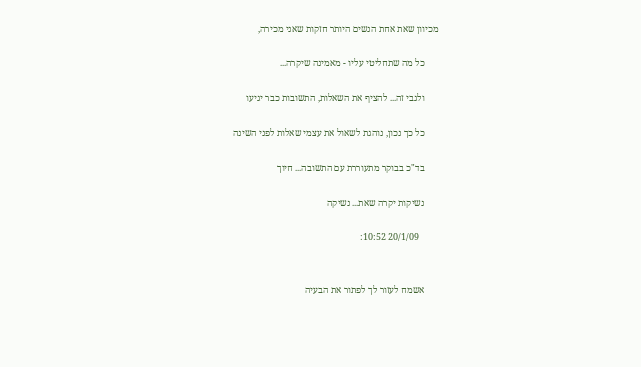מכיוון שאת אחת הנשים היותר חזקות שאני מכירה,

      כל מה שתחליטי עליו - מאמינה שיקרה...

      ולגבי זה... להציף את השאלות, התשובות כבר יגיעו

      כל כך נכון, נוהגת לשאול את עצמי שאלות לפני השינה

      בד"כ בבוקר מתעוררת עם התשובה... חיוך

      נשיקות יקרה שאת... נשיקה

        20/1/09 10:52:


      אשמח לעזור לך לפתור את הבעיה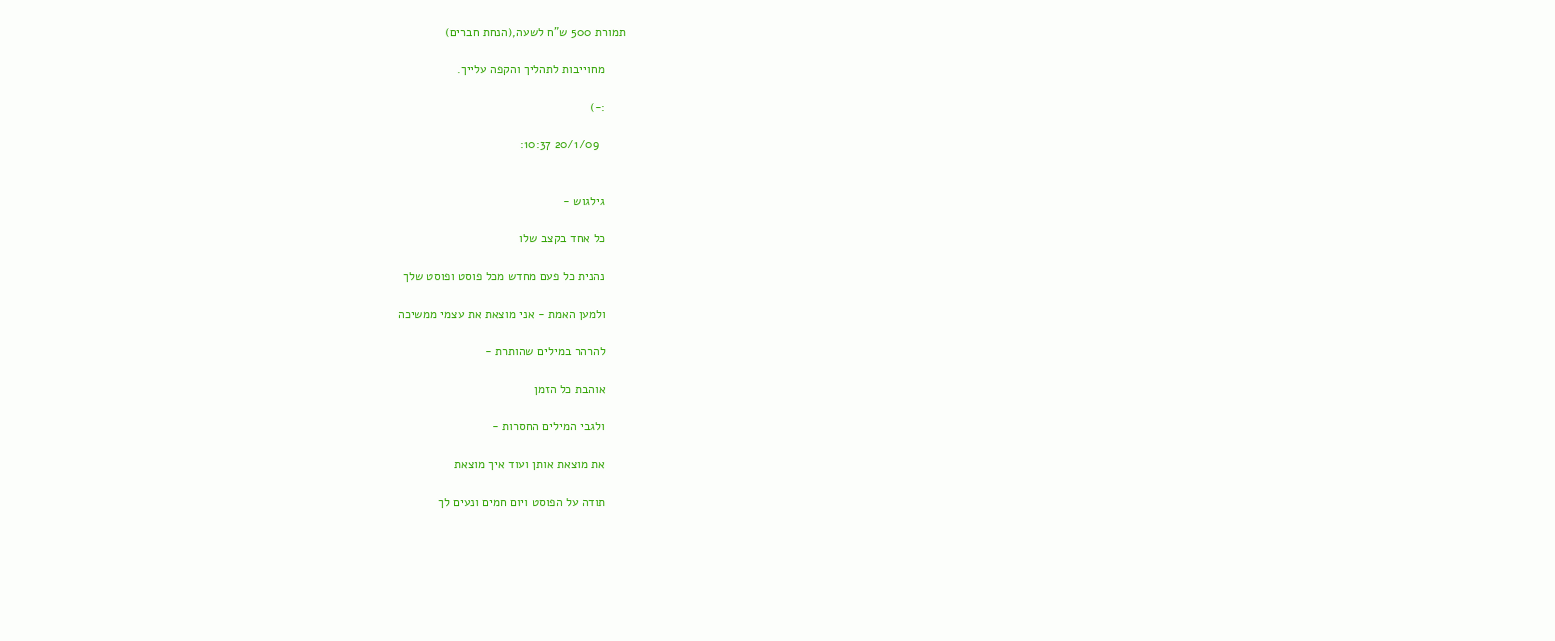תמורת 500 ש"ח לשעה,(הנחת חברים)

      מחוייבות לתהליך והקפה עלייך.

      :-)

        20/1/09 10:37:


      גילגוש -

      כל אחד בקצב שלו

      נהנית כל פעם מחדש מכל פוסט ופוסט שלך

      ולמען האמת - אני מוצאת את עצמי ממשיכה

      להרהר במילים שהותרת -

      אוהבת כל הזמן

      ולגבי המילים החסרות -

      את מוצאת אותן ועוד איך מוצאת

      תודה על הפוסט ויום חמים ונעים לך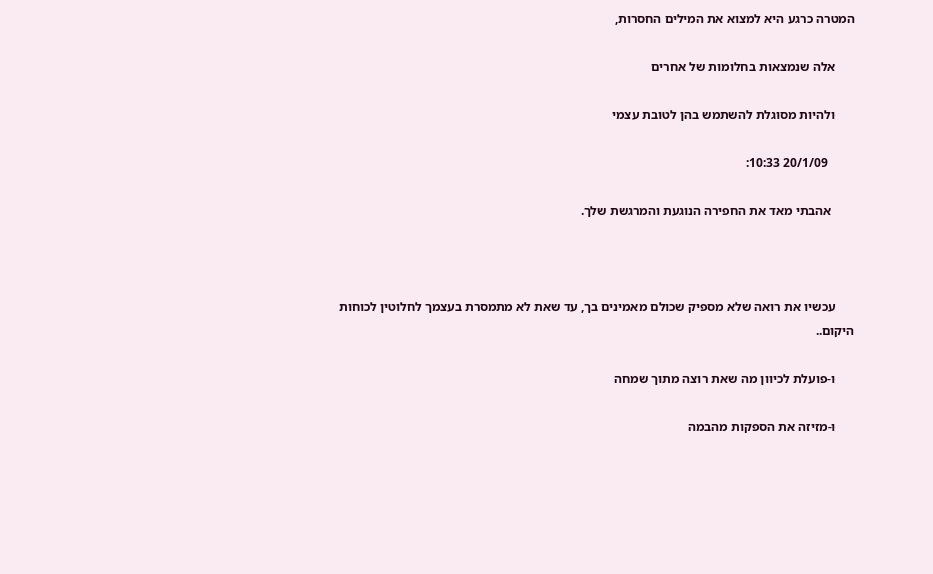המטרה כרגע היא למצוא את המילים החסרות,

      אלה שנמצאות בחלומות של אחרים

      ולהיות מסוגלת להשתמש בהן לטובת עצמי

        20/1/09 10:33:

       אהבתי מאד את החפירה הנוגעת והמרגשת שלך.



      עכשיו את רואה שלא מספיק שכולם מאמינים בך, עד שאת לא מתמסרת בעצמך לחלוטין לכוחות היקום..

      ו-פועלת לכיוון מה שאת רוצה מתוך שמחה

      ו-מזיזה את הספקות מהבמה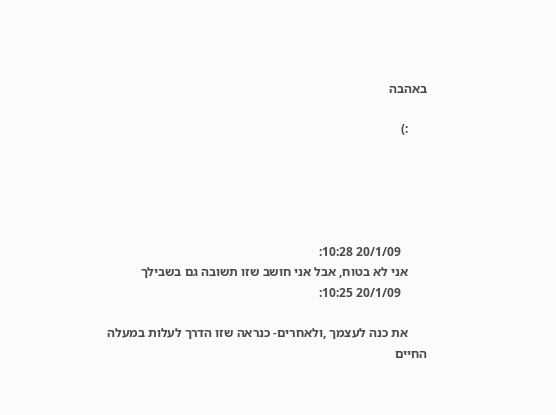באהבה

      :)





        20/1/09 10:28:
      אני לא בטוח, אבל אני חושב שזו תשובה גם בשבילך
        20/1/09 10:25:

      את כנה לעצמך ,ולאחרים- כנראה שזו הדרך לעלות במעלה החיים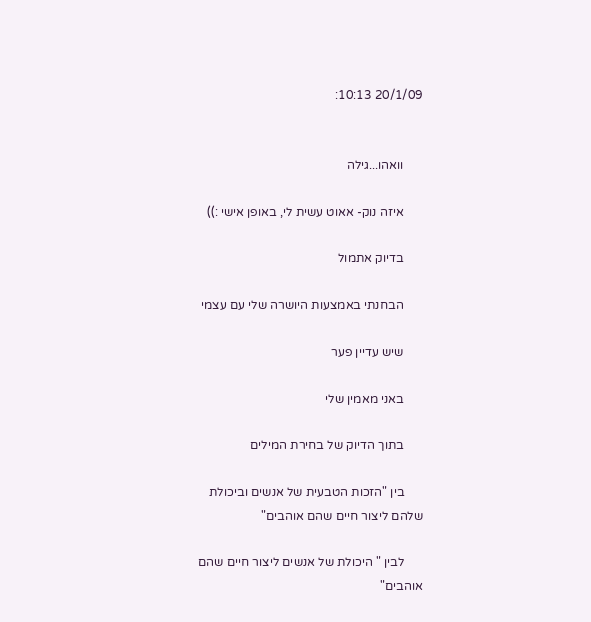20/1/09 10:13:


      וואהו...גילה

      איזה נוק- אאוט עשית לי, באופן אישי :))

      בדיוק אתמול

      הבחנתי באמצעות היושרה שלי עם עצמי

      שיש עדיין פער

      באני מאמין שלי

      בתוך הדיוק של בחירת המילים

      בין "הזכות הטבעית של אנשים וביכולת שלהם ליצור חיים שהם אוהבים"

      לבין " היכולת של אנשים ליצור חיים שהם אוהבים"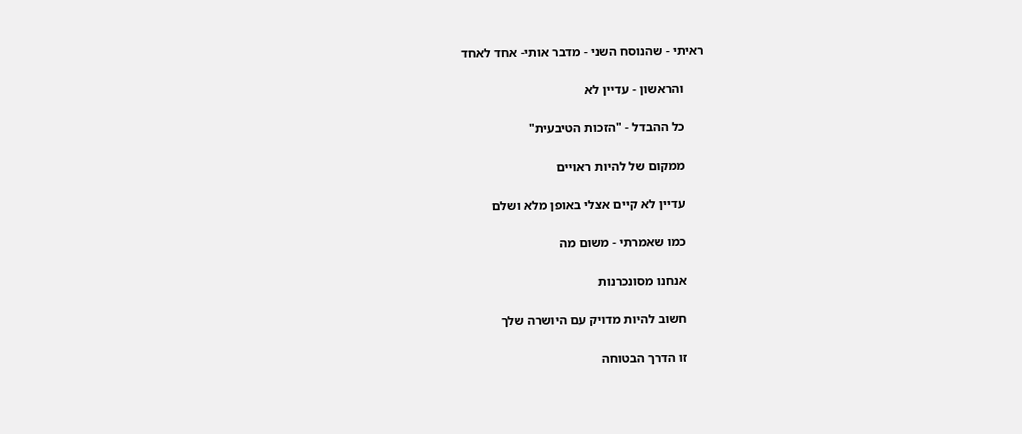ראיתי - שהנוסח השני - מדבר אותי- אחד לאחד

      והראשון - עדיין לא

      כל ההבדל - "הזכות הטיבעית"

      ממקום של להיות ראויים

      עדיין לא קיים אצלי באופן מלא ושלם

      כמו שאמרתי - משום מה

      אנחנו מסונכרנות

      חשוב להיות מדויק עם היושרה שלך

      זו הדרך הבטוחה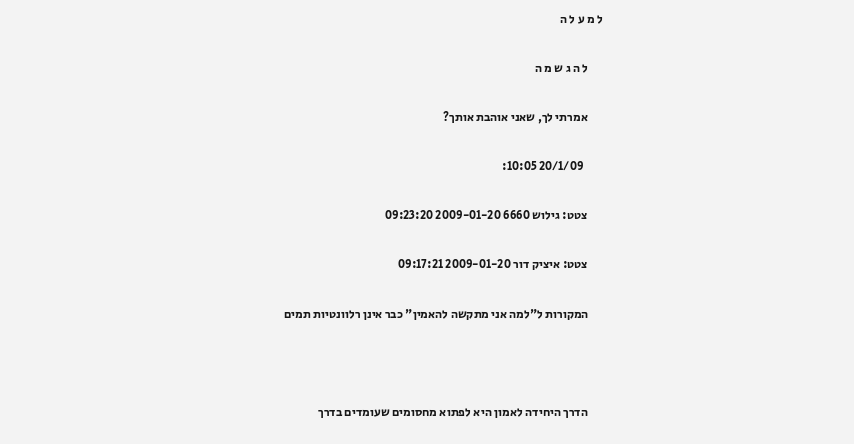ל מ ע ל ה

      ל ה ג ש מ ה

      אמרתי לך, שאני אוהבת אותך?

        20/1/09 10:05:

      צטט: גילוש 6660 2009-01-20 09:23:20

      צטט: איציק דור 2009-01-20 09:17:21

      המקורות ל"למה אני מתקשה להאמין" כבר אינן רלוונטיות תמים



      הדרך היחידה לאמון היא לפתוא מחסומים שעומדים בדרך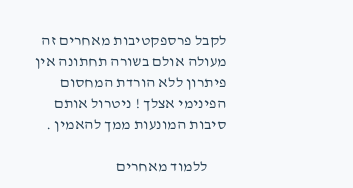לקבל פרספקטיבות מאחרים זה מעולה אולם בשורה תחתונה אין פיתרון ללא הורדת המחסום הפינימי אצלך ! ניטרול אותם סיבות המונעות ממך להאמין .

      ללמוד מאחרים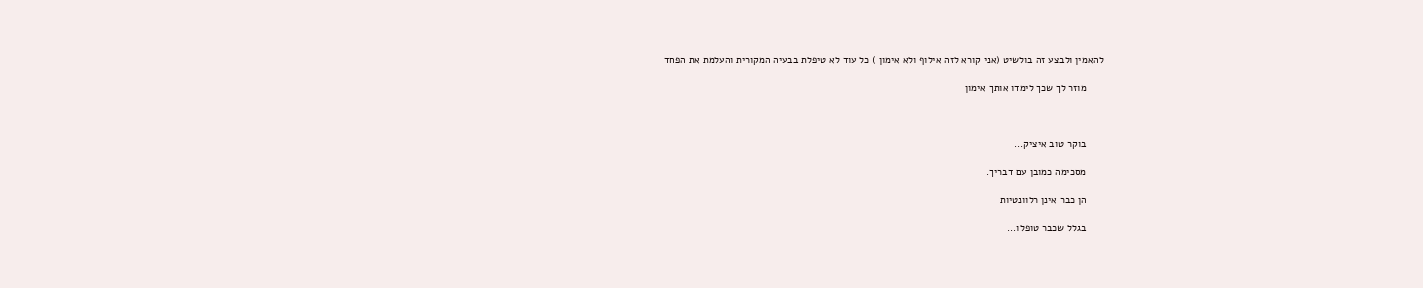להאמין ולבצע זה בולשיט (אני קורא לזה אילוף ולא אימון ) כל עוד לא טיפלת בבעיה המקורית והעלמת את הפחד

      מוזר לך שכך לימדו אותך אימון



      בוקר טוב איציק...

      מסכימה כמובן עם דבריך.

      הן כבר אינן רלוונטיות

      בגלל שכבר טופלו...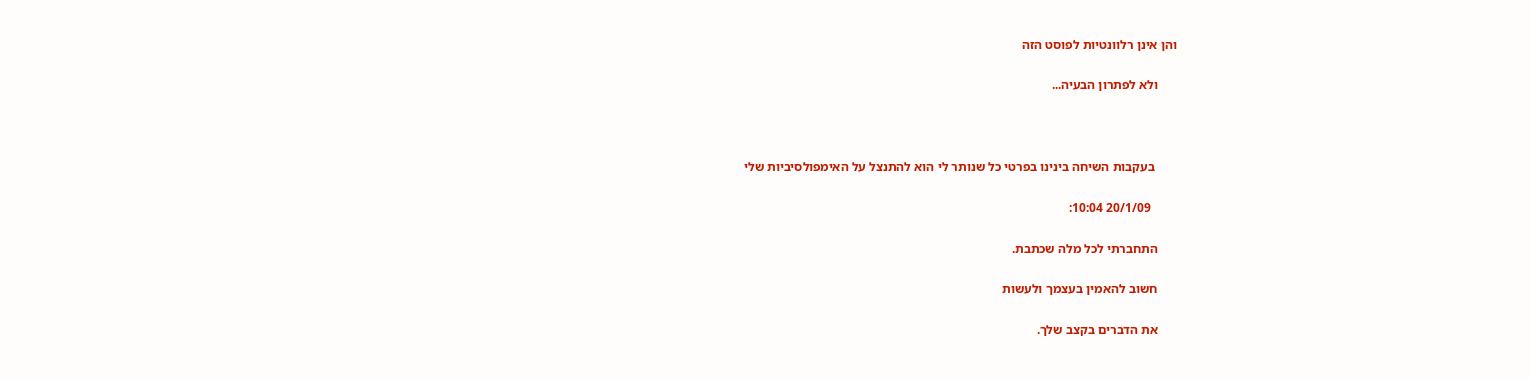והן אינן רלוונטיות לפוסט הזה

      ולא לפתרון הבעיה...



       בעקבות השיחה בינינו בפרטי כל שנותר לי הוא להתנצל על האימפולסיביות שלי

        20/1/09 10:04:

      התחברתי לכל מלה שכתבת.

      חשוב להאמין בעצמך ולעשות

      את הדברים בקצב שלך.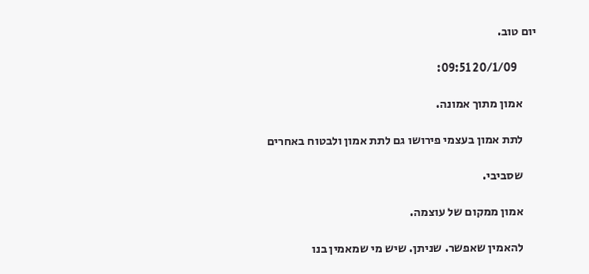יום טוב.

        20/1/09 09:51:

      אמון מתוך אמונה.

      לתת אמון בעצמי פירושו גם לתת אמון ולבטוח באחרים

      שסביבי.

      אמון ממקום של עוצמה.

      להאמין שאפשר. שניתן. שיש מי שמאמין בנו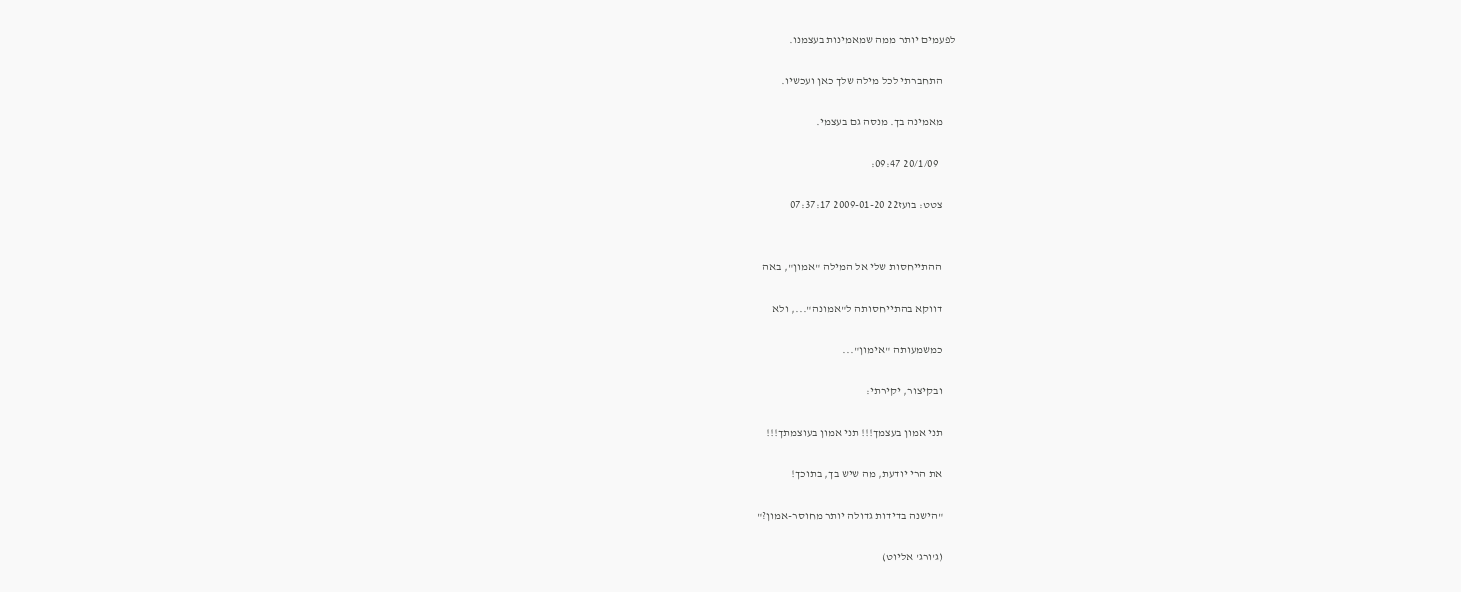לפעמים יותר ממה שמאמינות בעצמנו.

      התחברתי לכל מילה שלך כאן ועכשיו.

      מאמינה בך. מנסה גם בעצמי.

        20/1/09 09:47:

      צטט: בועז22 2009-01-20 07:37:17


      ההתייחסות שלי אל המילה "אמון", באה

      דווקא בהתייחסותה ל"אמונה"..., ולא

      כמשמעותה "אימון"...

      ובקיצור, יקירתי:

      תני אמון בעצמך!!! תני אמון בעוצמתך!!!

      את הרי יודעת, מה שיש בך, בתוכך!

      "הישנה בדידות גדולה יותר מחוסר-אמון?"

      (ג'ורג' אליוט)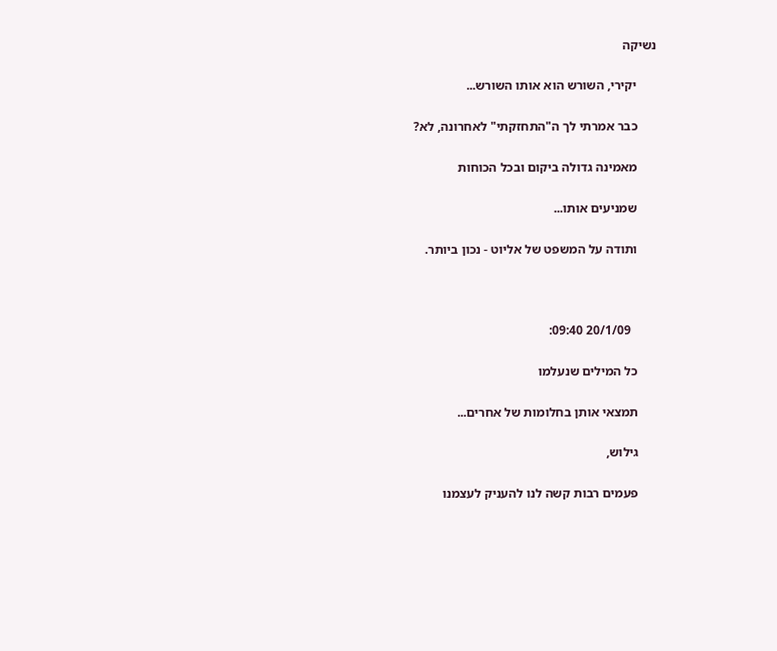נשיקה

      יקירי, השורש הוא אותו השורש...

      כבר אמרתי לך ה"התחזקתי" לאחרונה, לא?

      מאמינה גדולה ביקום ובכל הכוחות

      שמניעים אותו...

      ותודה על המשפט של אליוט - נכון ביותר.



        20/1/09 09:40:

      כל המילים שנעלמו

      תמצאי אותן בחלומות של אחרים...

      גילוש,

      פעמים רבות קשה לנו להעניק לעצמנו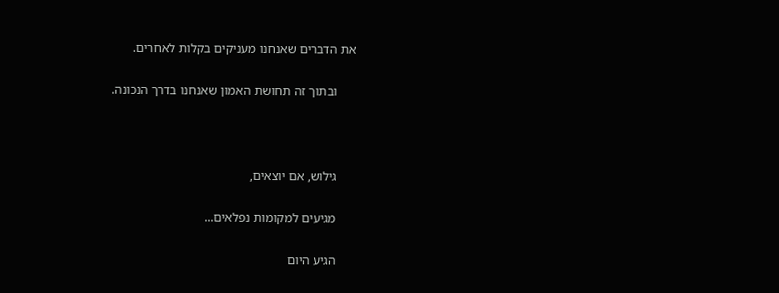את הדברים שאנחנו מעניקים בקלות לאחרים.

      ובתוך זה תחושת האמון שאנחנו בדרך הנכונה.



      גילוש, אם יוצאים,

      מגיעים למקומות נפלאים...

      הגיע היום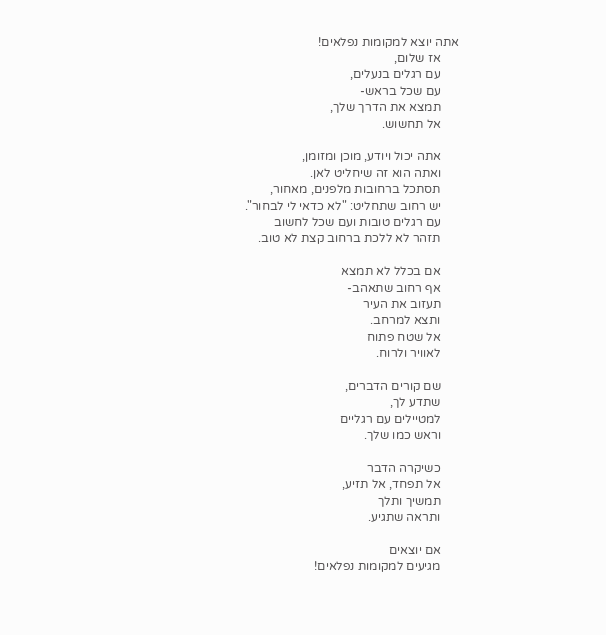אתה יוצא למקומות נפלאים!
      אז שלום,
      עם רגלים בנעלים,
      עם שכל בראש-
      תמצא את הדרך שלך,
      אל תחשוש.

      אתה יכול ויודע, מוכן ומזומן,
      ואתה הוא זה שיחליט לאן.
      תסתכל ברחובות מלפנים, מאחור,
      יש רחוב שתחליט: "לא כדאי לי לבחור".
      עם רגלים טובות ועם שכל לחשוב
      תזהר לא ללכת ברחוב קצת לא טוב.

      אם בכלל לא תמצא
      אף רחוב שתאהב-
      תעזוב את העיר
      ותצא למרחב.
      אל שטח פתוח
      לאוויר ולרוח.

      שם קורים הדברים,
      שתדע לך,
      למטיילים עם רגליים
      וראש כמו שלך.

      כשיקרה הדבר
      אל תפחד, אל תזיע,
      תמשיך ותלך
      ותראה שתגיע.

      אם יוצאים
      מגיעים למקומות נפלאים!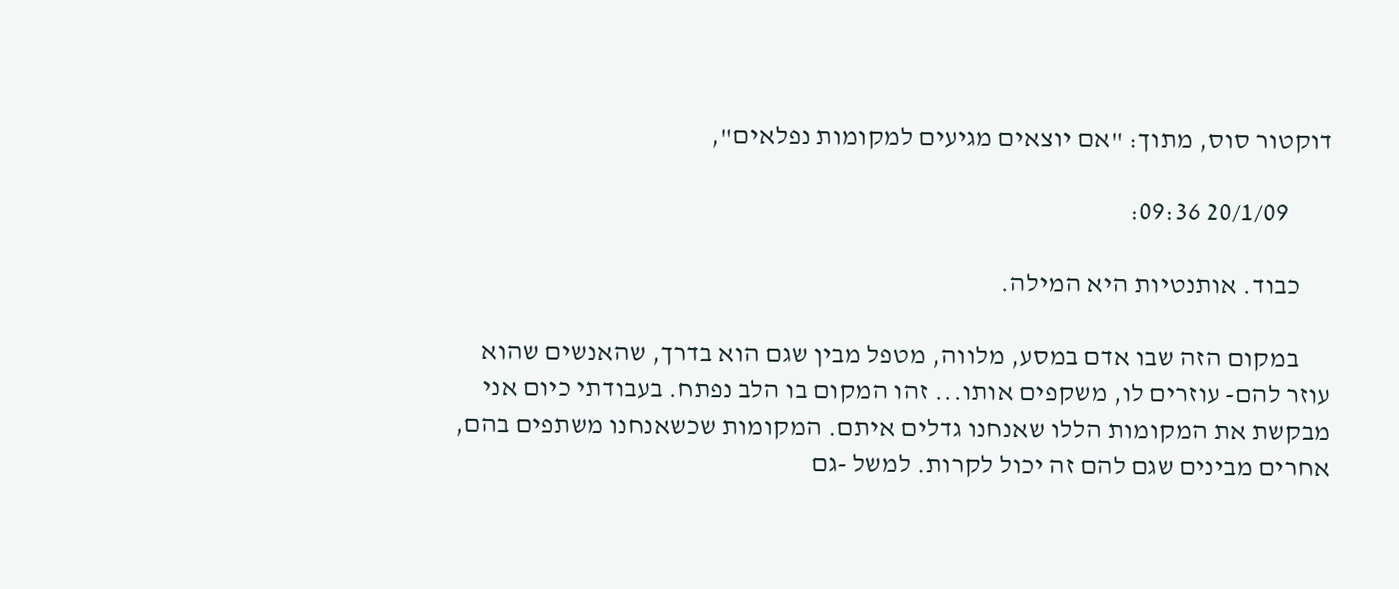דוקטור סוס, מתוך: "אם יוצאים מגיעים למקומות נפלאים",

        20/1/09 09:36:

      כבוד. אותנטיות היא המילה.

      במקום הזה שבו אדם במסע, מלווה, מטפל מבין שגם הוא בדרך, שהאנשים שהוא עוזר להם- עוזרים לו, משקפים אותו... זהו המקום בו הלב נפתח. בעבודתי כיום אני מבקשת את המקומות הללו שאנחנו גדלים איתם. המקומות שכשאנחנו משתפים בהם, אחרים מבינים שגם להם זה יכול לקרות. למשל -גם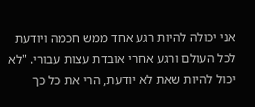אני יכולה להיות רגע אחד ממש חכמה ויודעת לכל העולם ורגע אחרי אובדת עצות עבורי. "לא יכול להיות שאת לא יודעת, הרי את כל כך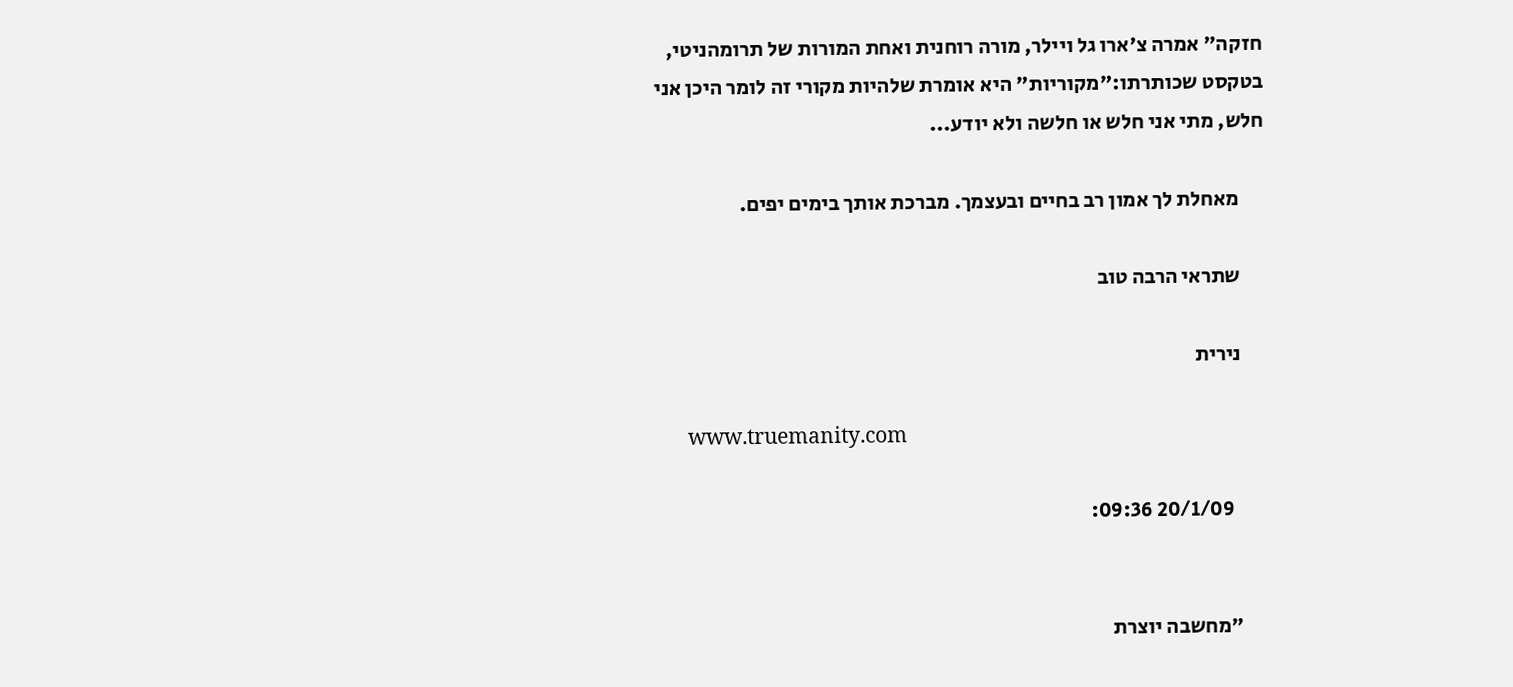חזקה" אמרה צ'ארו גל ויילר, מורה רוחנית ואחת המורות של תרומהניטי, בטקסט שכותרתו:"מקוריות" היא אומרת שלהיות מקורי זה לומר היכן אני חלש, מתי אני חלש או חלשה ולא יודע...

      מאחלת לך אמון רב בחיים ובעצמך. מברכת אותך בימים יפים.

      שתראי הרבה טוב

      נירית

      www.truemanity.com

        20/1/09 09:36:


      "מחשבה יוצרת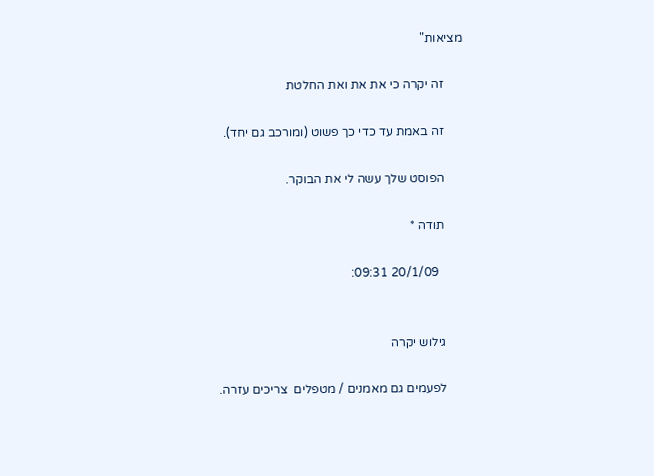מציאות"

      זה יקרה כי את את ואת החלטת

      זה באמת עד כדי כך פשוט (ומורכב גם יחד).

      הפוסט שלך עשה לי את הבוקר.

      תודה *

        20/1/09 09:31:


      גילוש יקרה

      לפעמים גם מאמנים / מטפלים  צריכים עזרה.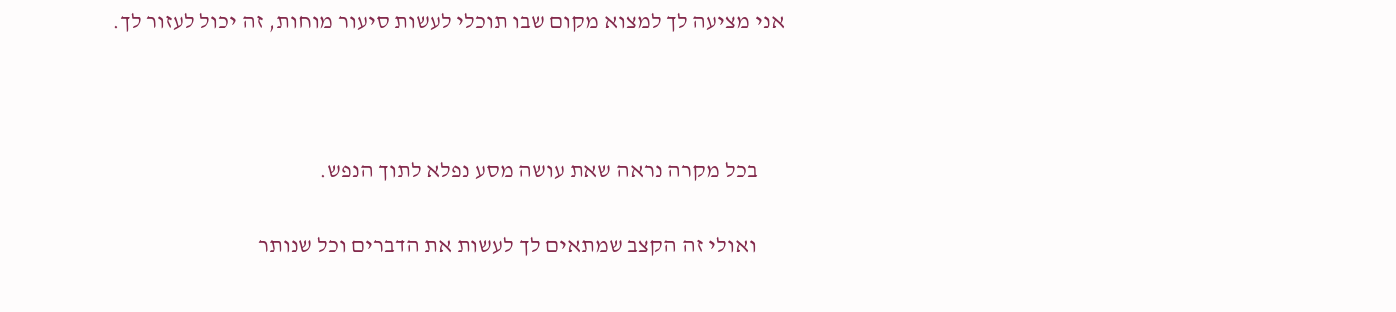אני מציעה לך למצוא מקום שבו תוכלי לעשות סיעור מוחות, זה יכול לעזור לך.



      בכל מקרה נראה שאת עושה מסע נפלא לתוך הנפש.

      ואולי זה הקצב שמתאים לך לעשות את הדברים וכל שנותר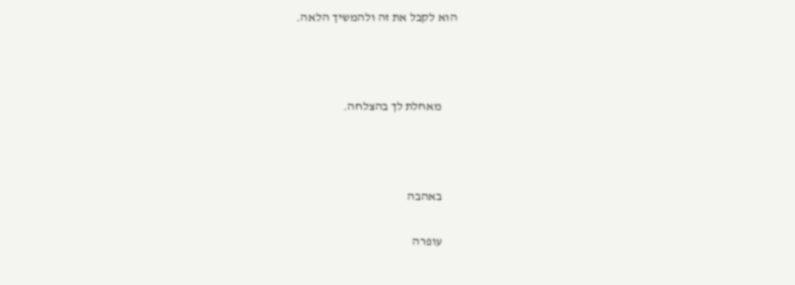הוא לקבל את זה ולהמשיך הלאה.



      מאחלת לך בהצלחה.



      באהבה

      עופרה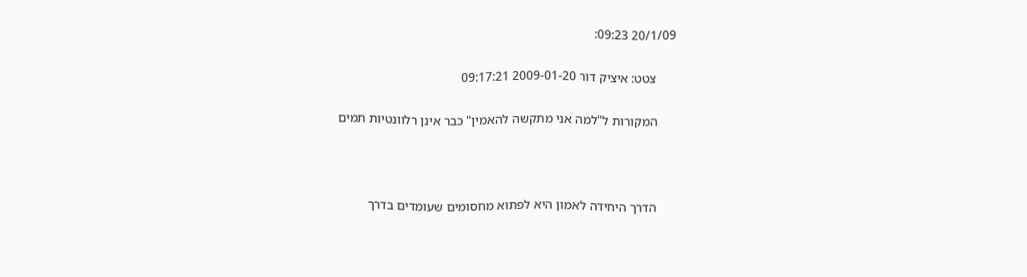20/1/09 09:23:

      צטט: איציק דור 2009-01-20 09:17:21

      המקורות ל"למה אני מתקשה להאמין" כבר אינן רלוונטיות תמים



      הדרך היחידה לאמון היא לפתוא מחסומים שעומדים בדרך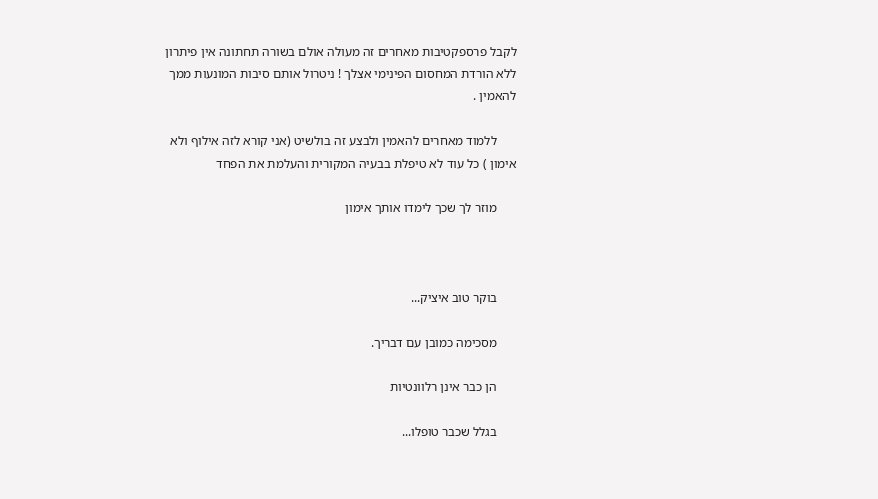לקבל פרספקטיבות מאחרים זה מעולה אולם בשורה תחתונה אין פיתרון ללא הורדת המחסום הפינימי אצלך ! ניטרול אותם סיבות המונעות ממך להאמין .

      ללמוד מאחרים להאמין ולבצע זה בולשיט (אני קורא לזה אילוף ולא אימון ) כל עוד לא טיפלת בבעיה המקורית והעלמת את הפחד

      מוזר לך שכך לימדו אותך אימון



      בוקר טוב איציק...

      מסכימה כמובן עם דבריך.

      הן כבר אינן רלוונטיות

      בגלל שכבר טופלו...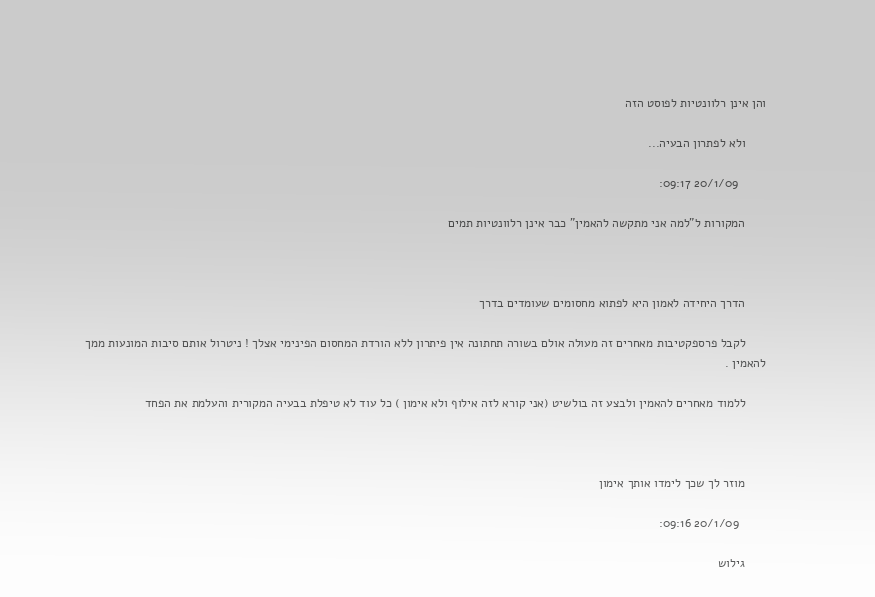והן אינן רלוונטיות לפוסט הזה

      ולא לפתרון הבעיה...

        20/1/09 09:17:

      המקורות ל"למה אני מתקשה להאמין" כבר אינן רלוונטיות תמים



      הדרך היחידה לאמון היא לפתוא מחסומים שעומדים בדרך

      לקבל פרספקטיבות מאחרים זה מעולה אולם בשורה תחתונה אין פיתרון ללא הורדת המחסום הפינימי אצלך ! ניטרול אותם סיבות המונעות ממך להאמין .

      ללמוד מאחרים להאמין ולבצע זה בולשיט (אני קורא לזה אילוף ולא אימון ) כל עוד לא טיפלת בבעיה המקורית והעלמת את הפחד



      מוזר לך שכך לימדו אותך אימון

        20/1/09 09:16:

      גילוש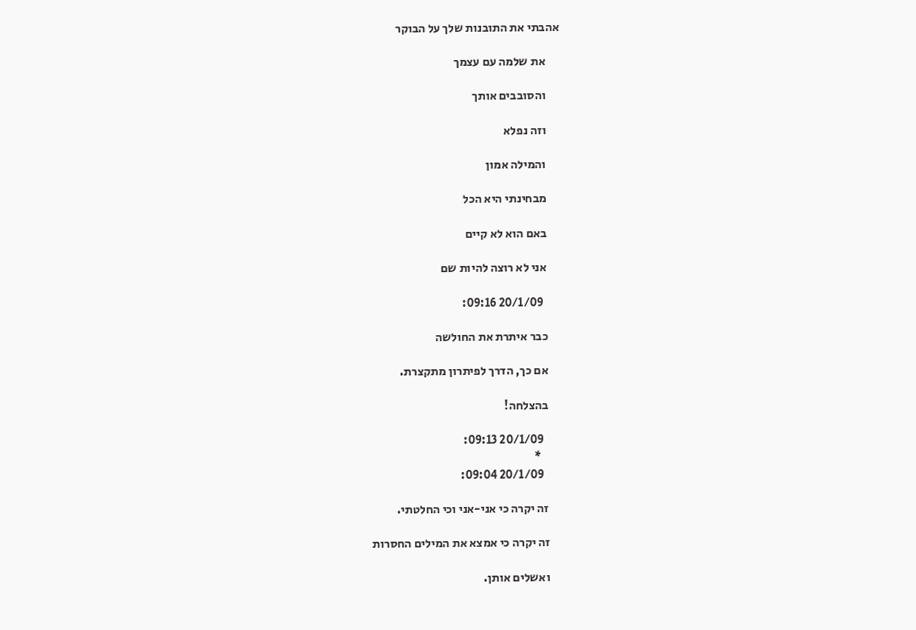אהבתי את התובנות שלך על הבוקר

      את שלמה עם עצמך

      והסובבים אותך

      וזה נפלא

      והמילה אמון

      מבחינתי היא הכל

      באם הוא לא קיים

      אני לא רוצה להיות שם

        20/1/09 09:16:

      כבר איתרת את החולשה

      אם כך, הדרך לפיתרון מתקצרת.

      בהצלחה!

        20/1/09 09:13:
         *
        20/1/09 09:04:

      זה יקרה כי אני-אני וכי החלטתי.

      זה יקרה כי אמצא את המילים החסרות

      ואשלים אותן.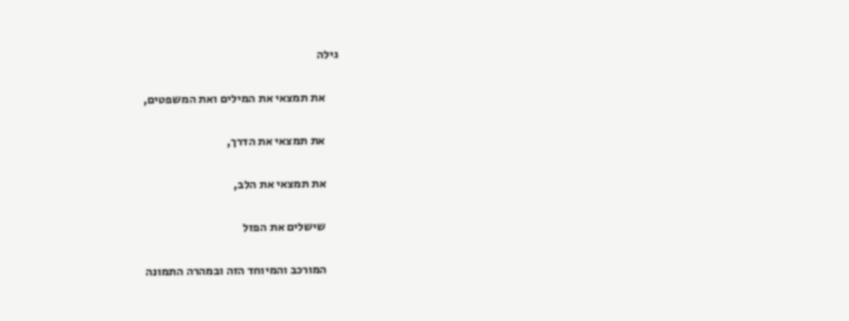גילה

      את תמצאי את המילים ואת המשפטים,

      את תמצאי את הדרך,

      את תמצאי את הלב,

      שישלים את הפזל

      המורכב והמיוחד הזה ובמהרה התמונה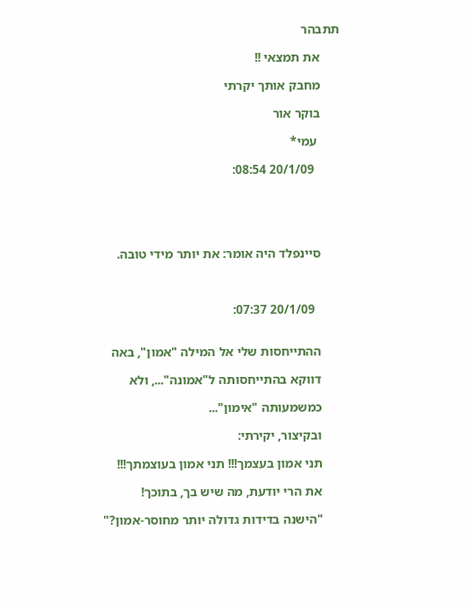תתבהר

      את תמצאי !!

      מחבק אותך יקרתי

      בוקר אור

       עמי*

        20/1/09 08:54:





      סיינפלד היה אומר: את יותר מידי טובה.



        20/1/09 07:37:


      ההתייחסות שלי אל המילה "אמון", באה

      דווקא בהתייחסותה ל"אמונה"..., ולא

      כמשמעותה "אימון"...

      ובקיצור, יקירתי:

      תני אמון בעצמך!!! תני אמון בעוצמתך!!!

      את הרי יודעת, מה שיש בך, בתוכך!

      "הישנה בדידות גדולה יותר מחוסר-אמון?"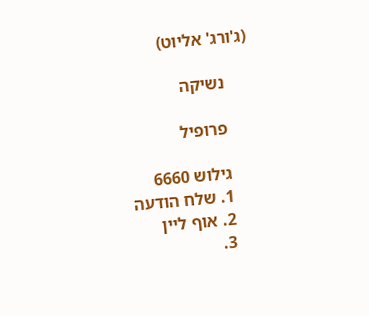(ג'ורג' אליוט)

      נשיקה

      פרופיל

      גילוש 6660
      1. שלח הודעה
      2. אוף ליין
      3.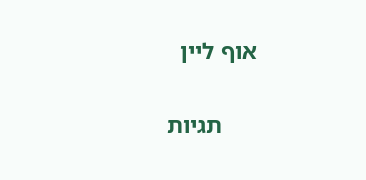אוף ליין

      תגיות